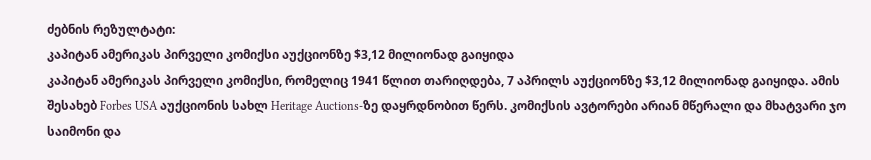ძებნის რეზულტატი:
კაპიტან ამერიკას პირველი კომიქსი აუქციონზე $3,12 მილიონად გაიყიდა
კაპიტან ამერიკას პირველი კომიქსი, რომელიც 1941 წლით თარიღდება, 7 აპრილს აუქციონზე $3,12 მილიონად გაიყიდა. ამის შესახებ Forbes USA აუქციონის სახლ Heritage Auctions-ზე დაყრდნობით წერს. კომიქსის ავტორები არიან მწერალი და მხატვარი ჯო საიმონი და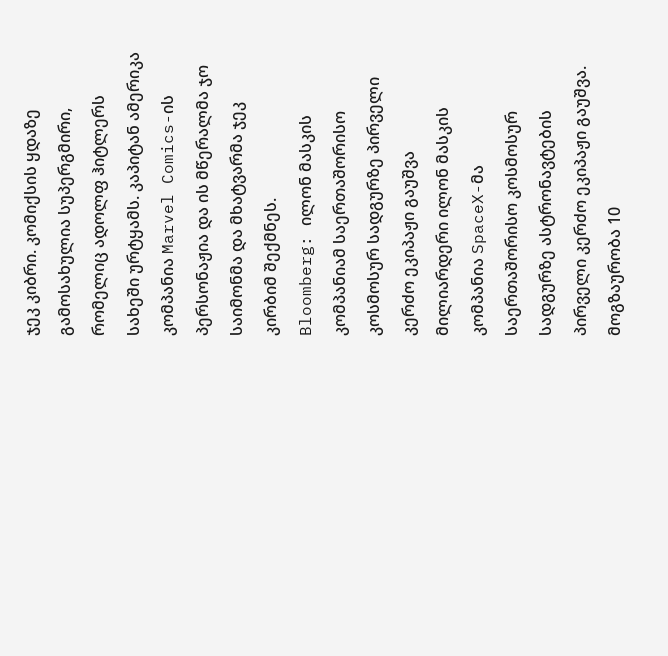ჯეკ კიბრი. კომიქსის ყდაზე გამოსახულია სუპერგმირი, რომელიც ადოლფ ჰიტლერს სახეში ურტყამს. კაპიტან ამერიკა კომპანია Marvel Comics-ის პერსონაჟია და ის მწერალმა ჯო საიმონმა და მხატვარმა ჯეკ კირბიმ შექმნეს.
Bloomberg: ილონ მასკის კომპანიამ საერთაშორისო კოსმოსურ სადგურზე პირველი კერძო ეკიპაჟი გაუშვა
მილიარდერი ილონ მასკის კომპანია SpaceX-მა საერთაშორისო კოსმოსურ სადგურზე ასტრონავტების პირველი კერძო ეკიპაჟი გაუშვა. მოგზაურობა 10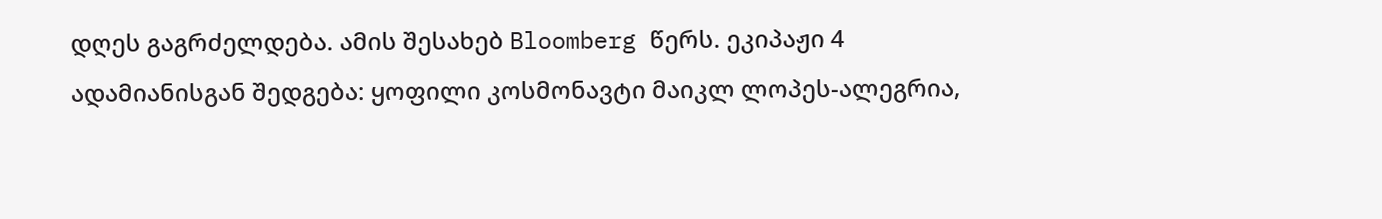დღეს გაგრძელდება. ამის შესახებ Bloomberg წერს. ეკიპაჟი 4 ადამიანისგან შედგება: ყოფილი კოსმონავტი მაიკლ ლოპეს-ალეგრია,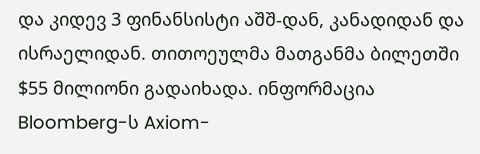და კიდევ 3 ფინანსისტი აშშ-დან, კანადიდან და ისრაელიდან. თითოეულმა მათგანმა ბილეთში $55 მილიონი გადაიხადა. ინფორმაცია Bloomberg-ს Axiom-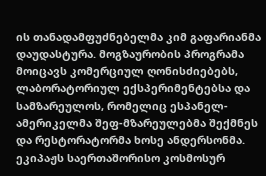ის თანადამფუძნებელმა კიმ გაფარიანმა დაუდასტურა. მოგზაურობის პროგრამა მოიცავს კომერციულ ღონისძიებებს, ლაბორატორიულ ექსპერიმენტებსა და სამზარეულოს, რომელიც ესპანელ-ამერიკელმა შეფ-მზარეულებმა შექმნეს და რესტორატორმა ხოსე ანდერსონმა. ეკიპაჟს საერთაშორისო კოსმოსურ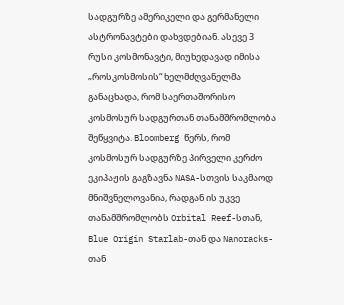სადგურზე ამერიკელი და გერმანელი ასტრონავტები დახვდებიან. ასევე 3 რუსი კოსმონავტი, მიუხედავად იმისა „როსკოსმოსის“ ხელმძღვანელმა განაცხადა, რომ საერთაშორისო კოსმოსურ სადგურთან თანამშრომლობა შეწყვიტა. Bloomberg წერს, რომ კოსმოსურ სადგურზე პირველი კერძო ეკიპაჟის გაგზავნა NASA-სთვის საკმაოდ მნიშვნელოვანია, რადგან ის უკვე თანამშრომლობს Orbital Reef-სთან, Blue Origin Starlab-თან და Nanoracks-თან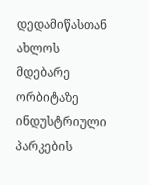დედამიწასთან ახლოს მდებარე ორბიტაზე ინდუსტრიული პარკების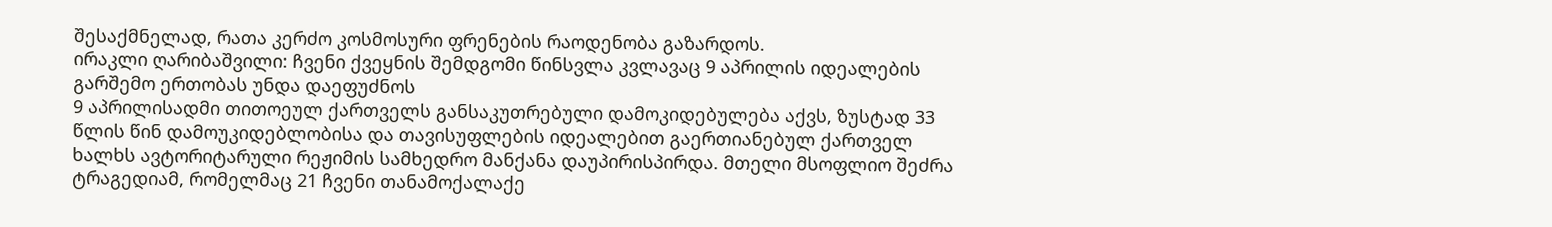შესაქმნელად, რათა კერძო კოსმოსური ფრენების რაოდენობა გაზარდოს.
ირაკლი ღარიბაშვილი: ჩვენი ქვეყნის შემდგომი წინსვლა კვლავაც 9 აპრილის იდეალების გარშემო ერთობას უნდა დაეფუძნოს
9 აპრილისადმი თითოეულ ქართველს განსაკუთრებული დამოკიდებულება აქვს, ზუსტად 33 წლის წინ დამოუკიდებლობისა და თავისუფლების იდეალებით გაერთიანებულ ქართველ ხალხს ავტორიტარული რეჟიმის სამხედრო მანქანა დაუპირისპირდა. მთელი მსოფლიო შეძრა ტრაგედიამ, რომელმაც 21 ჩვენი თანამოქალაქე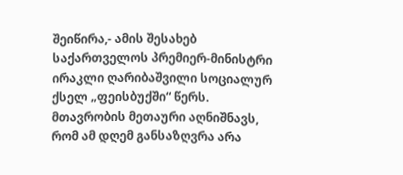შეიწირა,- ამის შესახებ საქართველოს პრემიერ-მინისტრი ირაკლი ღარიბაშვილი სოციალურ ქსელ „ფეისბუქში“ წერს. მთავრობის მეთაური აღნიშნავს, რომ ამ დღემ განსაზღვრა არა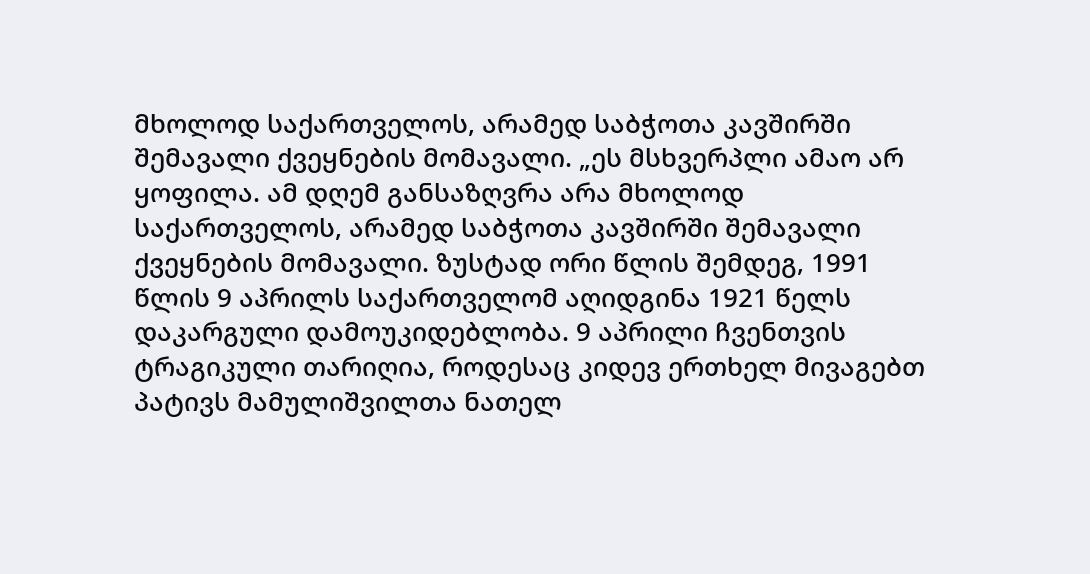მხოლოდ საქართველოს, არამედ საბჭოთა კავშირში შემავალი ქვეყნების მომავალი. „ეს მსხვერპლი ამაო არ ყოფილა. ამ დღემ განსაზღვრა არა მხოლოდ საქართველოს, არამედ საბჭოთა კავშირში შემავალი ქვეყნების მომავალი. ზუსტად ორი წლის შემდეგ, 1991 წლის 9 აპრილს საქართველომ აღიდგინა 1921 წელს დაკარგული დამოუკიდებლობა. 9 აპრილი ჩვენთვის ტრაგიკული თარიღია, როდესაც კიდევ ერთხელ მივაგებთ პატივს მამულიშვილთა ნათელ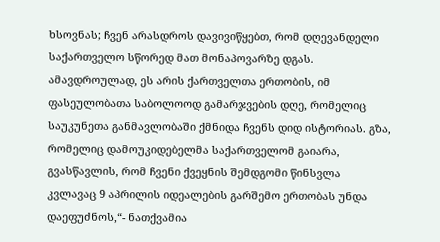ხსოვნას; ჩვენ არასდროს დავივიწყებთ, რომ დღევანდელი საქართველო სწორედ მათ მონაპოვარზე დგას. ამავდროულად, ეს არის ქართველთა ერთობის, იმ ფასეულობათა საბოლოოდ გამარჯვების დღე, რომელიც საუკუნეთა განმავლობაში ქმნიდა ჩვენს დიდ ისტორიას. გზა, რომელიც დამოუკიდებელმა საქართველომ გაიარა, გვასწავლის, რომ ჩვენი ქვეყნის შემდგომი წინსვლა კვლავაც 9 აპრილის იდეალების გარშემო ერთობას უნდა დაეფუძნოს,“- ნათქვამია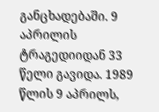განცხადებაში. 9 აპრილის ტრაგედიიდან 33 წელი გავიდა. 1989 წლის 9 აპრილს,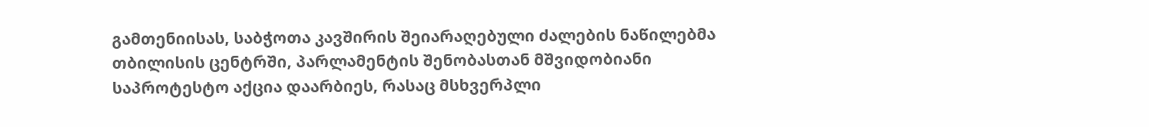გამთენიისას, საბჭოთა კავშირის შეიარაღებული ძალების ნაწილებმა თბილისის ცენტრში, პარლამენტის შენობასთან მშვიდობიანი საპროტესტო აქცია დაარბიეს, რასაც მსხვერპლი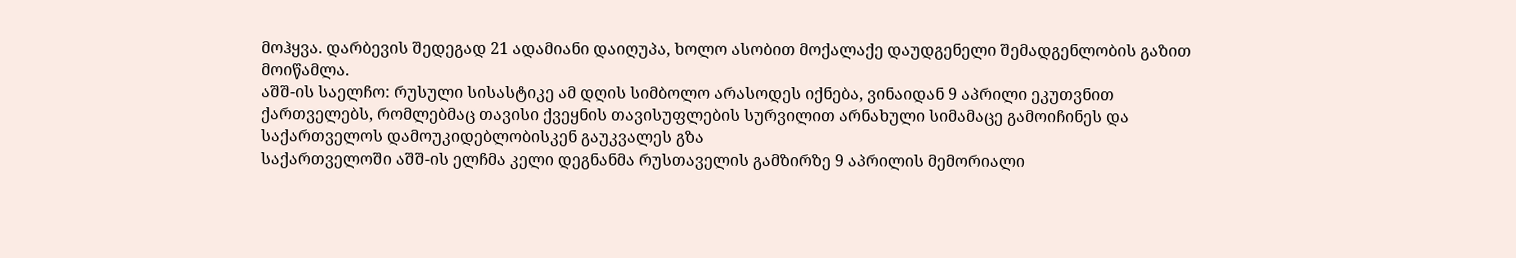მოჰყვა. დარბევის შედეგად 21 ადამიანი დაიღუპა, ხოლო ასობით მოქალაქე დაუდგენელი შემადგენლობის გაზით მოიწამლა.
აშშ-ის საელჩო: რუსული სისასტიკე ამ დღის სიმბოლო არასოდეს იქნება, ვინაიდან 9 აპრილი ეკუთვნით ქართველებს, რომლებმაც თავისი ქვეყნის თავისუფლების სურვილით არნახული სიმამაცე გამოიჩინეს და საქართველოს დამოუკიდებლობისკენ გაუკვალეს გზა
საქართველოში აშშ-ის ელჩმა კელი დეგნანმა რუსთაველის გამზირზე 9 აპრილის მემორიალი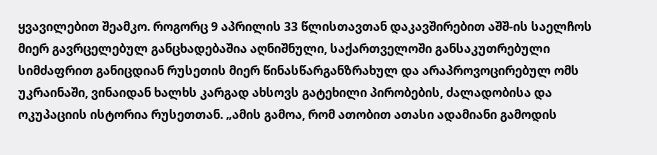ყვავილებით შეამკო. როგორც 9 აპრილის 33 წლისთავთან დაკავშირებით აშშ-ის საელჩოს მიერ გავრცელებულ განცხადებაშია აღნიშნული, საქართველოში განსაკუთრებული სიმძაფრით განიცდიან რუსეთის მიერ წინასწარგანზრახულ და არაპროვოცირებულ ომს უკრაინაში, ვინაიდან ხალხს კარგად ახსოვს გატეხილი პირობების, ძალადობისა და ოკუპაციის ისტორია რუსეთთან. „ამის გამოა, რომ ათობით ათასი ადამიანი გამოდის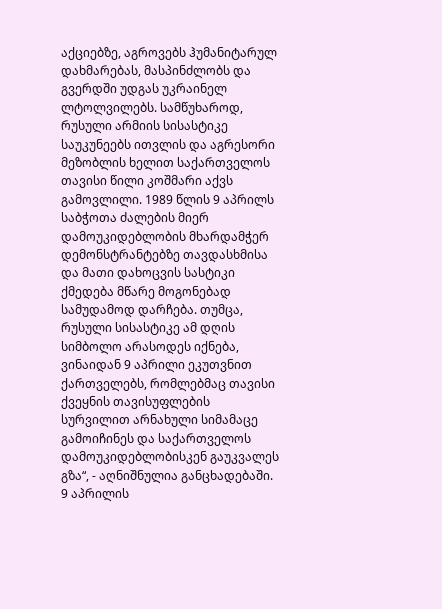აქციებზე, აგროვებს ჰუმანიტარულ დახმარებას, მასპინძლობს და გვერდში უდგას უკრაინელ ლტოლვილებს. სამწუხაროდ, რუსული არმიის სისასტიკე საუკუნეებს ითვლის და აგრესორი მეზობლის ხელით საქართველოს თავისი წილი კოშმარი აქვს გამოვლილი. 1989 წლის 9 აპრილს საბჭოთა ძალების მიერ დამოუკიდებლობის მხარდამჭერ დემონსტრანტებზე თავდასხმისა და მათი დახოცვის სასტიკი ქმედება მწარე მოგონებად სამუდამოდ დარჩება. თუმცა, რუსული სისასტიკე ამ დღის სიმბოლო არასოდეს იქნება, ვინაიდან 9 აპრილი ეკუთვნით ქართველებს, რომლებმაც თავისი ქვეყნის თავისუფლების სურვილით არნახული სიმამაცე გამოიჩინეს და საქართველოს დამოუკიდებლობისკენ გაუკვალეს გზა“, - აღნიშნულია განცხადებაში. 9 აპრილის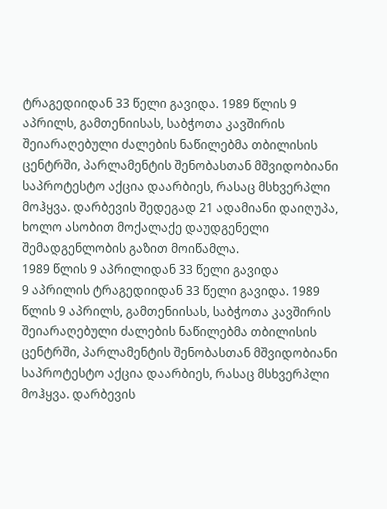ტრაგედიიდან 33 წელი გავიდა. 1989 წლის 9 აპრილს, გამთენიისას, საბჭოთა კავშირის შეიარაღებული ძალების ნაწილებმა თბილისის ცენტრში, პარლამენტის შენობასთან მშვიდობიანი საპროტესტო აქცია დაარბიეს, რასაც მსხვერპლი მოჰყვა. დარბევის შედეგად 21 ადამიანი დაიღუპა, ხოლო ასობით მოქალაქე დაუდგენელი შემადგენლობის გაზით მოიწამლა.
1989 წლის 9 აპრილიდან 33 წელი გავიდა
9 აპრილის ტრაგედიიდან 33 წელი გავიდა. 1989 წლის 9 აპრილს, გამთენიისას, საბჭოთა კავშირის შეიარაღებული ძალების ნაწილებმა თბილისის ცენტრში, პარლამენტის შენობასთან მშვიდობიანი საპროტესტო აქცია დაარბიეს, რასაც მსხვერპლი მოჰყვა. დარბევის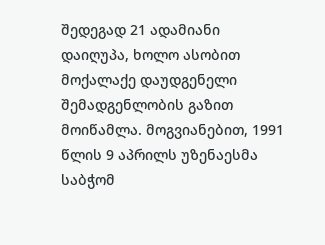შედეგად 21 ადამიანი დაიღუპა, ხოლო ასობით მოქალაქე დაუდგენელი შემადგენლობის გაზით მოიწამლა. მოგვიანებით, 1991 წლის 9 აპრილს უზენაესმა საბჭომ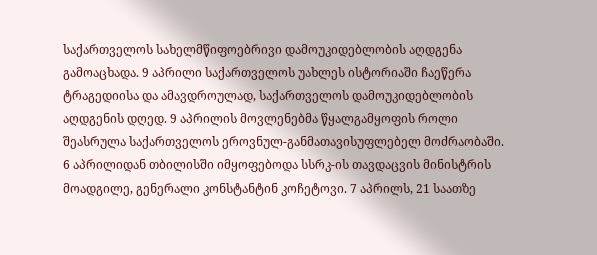საქართველოს სახელმწიფოებრივი დამოუკიდებლობის აღდგენა გამოაცხადა. 9 აპრილი საქართველოს უახლეს ისტორიაში ჩაეწერა ტრაგედიისა და ამავდროულად, საქართველოს დამოუკიდებლობის აღდგენის დღედ. 9 აპრილის მოვლენებმა წყალგამყოფის როლი შეასრულა საქართველოს ეროვნულ-განმათავისუფლებელ მოძრაობაში. 6 აპრილიდან თბილისში იმყოფებოდა სსრკ-ის თავდაცვის მინისტრის მოადგილე, გენერალი კონსტანტინ კოჩეტოვი. 7 აპრილს, 21 საათზე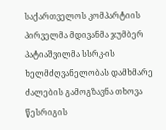საქართველოს კომპარტიის პირველმა მდივანმა ჯუმბერ პატიაშვილმა სსრკ-ის ხელმძღვანელობას დამხმარე ძალების გამოგზავნა თხოვა წესრიგის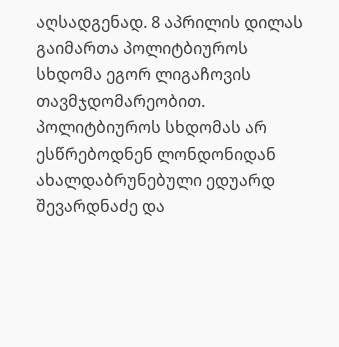აღსადგენად. 8 აპრილის დილას გაიმართა პოლიტბიუროს სხდომა ეგორ ლიგაჩოვის თავმჯდომარეობით. პოლიტბიუროს სხდომას არ ესწრებოდნენ ლონდონიდან ახალდაბრუნებული ედუარდ შევარდნაძე და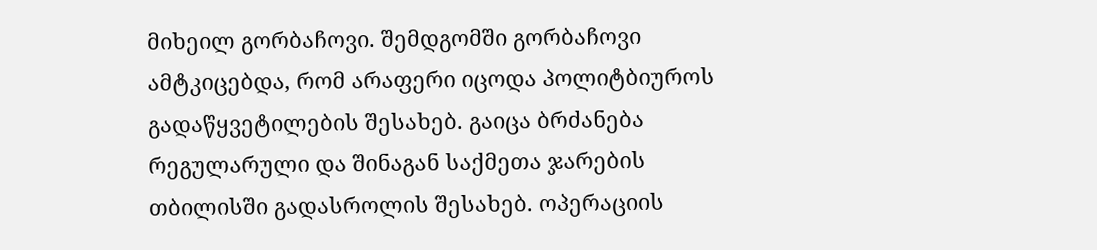მიხეილ გორბაჩოვი. შემდგომში გორბაჩოვი ამტკიცებდა, რომ არაფერი იცოდა პოლიტბიუროს გადაწყვეტილების შესახებ. გაიცა ბრძანება რეგულარული და შინაგან საქმეთა ჯარების თბილისში გადასროლის შესახებ. ოპერაციის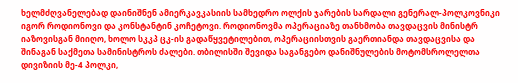ხელმძღვანელებად დაინიშნენ ამიერკავკასიის სამხედრო ოლქის ჯარების სარდალი გენერალ-პოლკოვნიკი იგორ როდიონოვი და კონსტანტინ კოჩეტოვი. როდიონოვმა ოპერაციაზე თანხმობა თავდაცვის მინისტრ იაზოვისგან მიიღო, ხოლო სკკპ ცკ-ის გადაწყვეტილებით, ოპერაციისთვის გაერთიანდა თავდაცვისა და შინაგან საქმეთა სამინისტროს ძალები. თბილისში შევიდა საგანგებო დანიშნულების მოტომსროლელთა დივიზიის მე-4 პოლკი,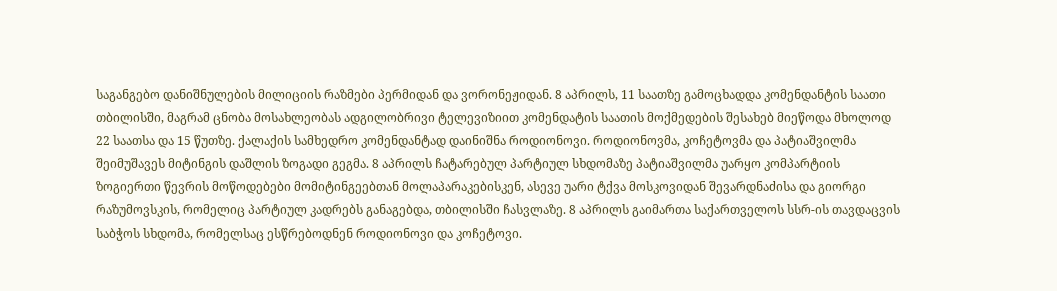საგანგებო დანიშნულების მილიციის რაზმები პერმიდან და ვორონეჟიდან. 8 აპრილს, 11 საათზე გამოცხადდა კომენდანტის საათი თბილისში, მაგრამ ცნობა მოსახლეობას ადგილობრივი ტელევიზიით კომენდატის საათის მოქმედების შესახებ მიეწოდა მხოლოდ 22 საათსა და 15 წუთზე. ქალაქის სამხედრო კომენდანტად დაინიშნა როდიონოვი. როდიონოვმა, კოჩეტოვმა და პატიაშვილმა შეიმუშავეს მიტინგის დაშლის ზოგადი გეგმა. 8 აპრილს ჩატარებულ პარტიულ სხდომაზე პატიაშვილმა უარყო კომპარტიის ზოგიერთი წევრის მოწოდებები მომიტინგეებთან მოლაპარაკებისკენ, ასევე უარი ტქვა მოსკოვიდან შევარდნაძისა და გიორგი რაზუმოვსკის, რომელიც პარტიულ კადრებს განაგებდა, თბილისში ჩასვლაზე. 8 აპრილს გაიმართა საქართველოს სსრ-ის თავდაცვის საბჭოს სხდომა, რომელსაც ესწრებოდნენ როდიონოვი და კოჩეტოვი.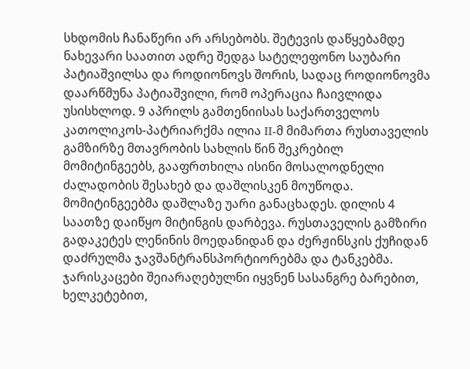სხდომის ჩანაწერი არ არსებობს. შეტევის დაწყებამდე ნახევარი საათით ადრე შედგა სატელეფონო საუბარი პატიაშვილსა და როდიონოვს შორის, სადაც როდიონოვმა დაარწმუნა პატიაშვილი, რომ ოპერაცია ჩაივლიდა უსისხლოდ. 9 აპრილს გამთენიისას საქართველოს კათოლიკოს-პატრიარქმა ილია II-მ მიმართა რუსთაველის გამზირზე მთავრობის სახლის წინ შეკრებილ მომიტინგეებს, გააფრთხილა ისინი მოსალოდნელი ძალადობის შესახებ და დაშლისკენ მოუწოდა. მომიტინგეებმა დაშლაზე უარი განაცხადეს. დილის 4 საათზე დაიწყო მიტინგის დარბევა. რუსთაველის გამზირი გადაკეტეს ლენინის მოედანიდან და ძერჟინსკის ქუჩიდან დაძრულმა ჯავშანტრანსპორტიორებმა და ტანკებმა. ჯარისკაცები შეიარაღებულნი იყვნენ სასანგრე ბარებით, ხელკეტებით,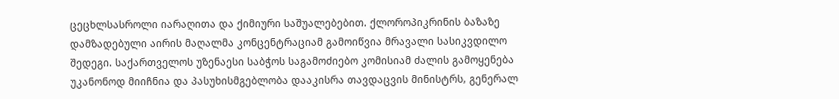ცეცხლსასროლი იარაღითა და ქიმიური საშუალებებით. ქლოროპიკრინის ბაზაზე დამზადებული აირის მაღალმა კონცენტრაციამ გამოიწვია მრავალი სასიკვდილო შედეგი. საქართველოს უზენაესი საბჭოს საგამოძიებო კომისიამ ძალის გამოყენება უკანონოდ მიიჩნია და პასუხისმგებლობა დააკისრა თავდაცვის მინისტრს, გენერალ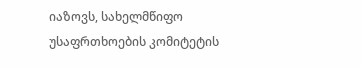იაზოვს, სახელმწიფო უსაფრთხოების კომიტეტის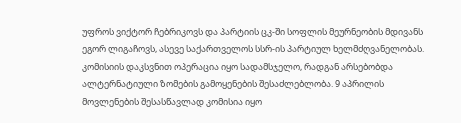უფროს ვიქტორ ჩებრიკოვს და პარტიის ცკ-ში სოფლის მეურნეობის მდივანს ეგორ ლიგაჩოვს, ასევე საქართველოს სსრ-ის პარტიულ ხელმძღვანელობას. კომისიის დაკსვნით ოპერაცია იყო სადამსჯელო, რადგან არსებობდა ალტერნატიული ზომების გამოყენების შესაძლებლობა. 9 აპრილის მოვლენების შესასწავლად კომისია იყო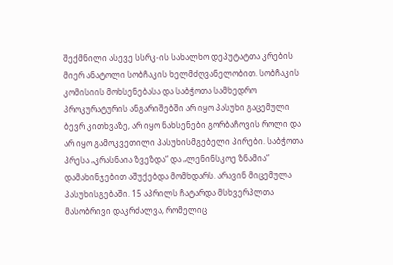შექმნილი ასევე სსრკ-ის სახალხო დეპუტატთა კრების მიერ ანატოლი სობჩაკის ხელმძღვანელობით. სობჩაკის კომისიის მოხსენებასა და საბჭოთა სამხედრო პროკურატურის ანგარიშებში არ იყო პასუხი გაცემული ბევრ კითხვაზე, არ იყო ნახსენები გორბაჩოვის როლი და არ იყო გამოკვეთილი პასუხისმგებელი პირები. საბჭოთა პრესა „კრასნაია ზვეზდა“ და „ლენინსკოე ზნამია“ დამახინჯებით აშუქებდა მომხდარს. არავინ მიცემულა პასუხისგებაში. 15 აპრილს ჩატარდა მსხვერპლთა მასობრივი დაკრძალვა, რომელიც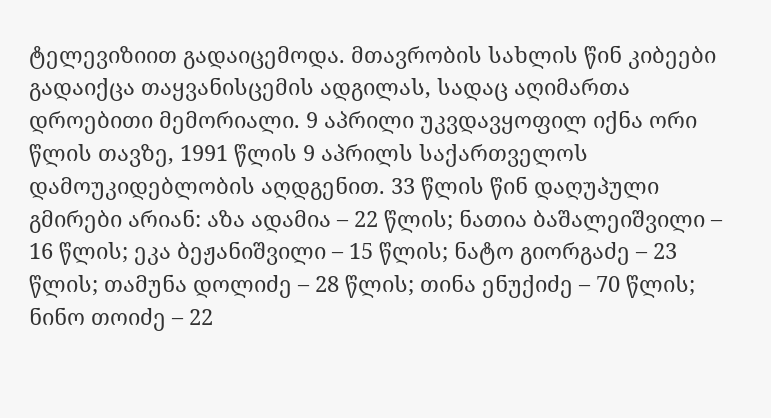ტელევიზიით გადაიცემოდა. მთავრობის სახლის წინ კიბეები გადაიქცა თაყვანისცემის ადგილას, სადაც აღიმართა დროებითი მემორიალი. 9 აპრილი უკვდავყოფილ იქნა ორი წლის თავზე, 1991 წლის 9 აპრილს საქართველოს დამოუკიდებლობის აღდგენით. 33 წლის წინ დაღუპული გმირები არიან: აზა ადამია – 22 წლის; ნათია ბაშალეიშვილი – 16 წლის; ეკა ბეჟანიშვილი – 15 წლის; ნატო გიორგაძე – 23 წლის; თამუნა დოლიძე – 28 წლის; თინა ენუქიძე – 70 წლის; ნინო თოიძე – 22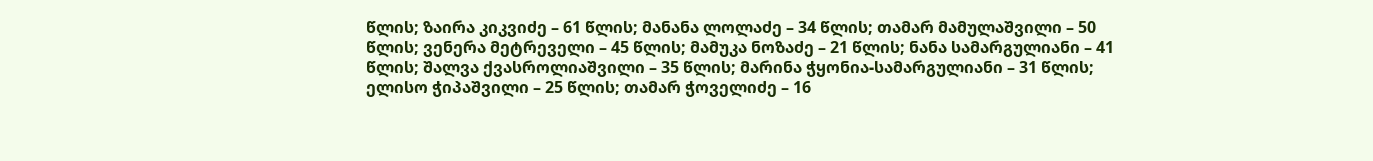წლის; ზაირა კიკვიძე – 61 წლის; მანანა ლოლაძე – 34 წლის; თამარ მამულაშვილი – 50 წლის; ვენერა მეტრეველი – 45 წლის; მამუკა ნოზაძე – 21 წლის; ნანა სამარგულიანი – 41 წლის; შალვა ქვასროლიაშვილი – 35 წლის; მარინა ჭყონია-სამარგულიანი – 31 წლის; ელისო ჭიპაშვილი – 25 წლის; თამარ ჭოველიძე – 16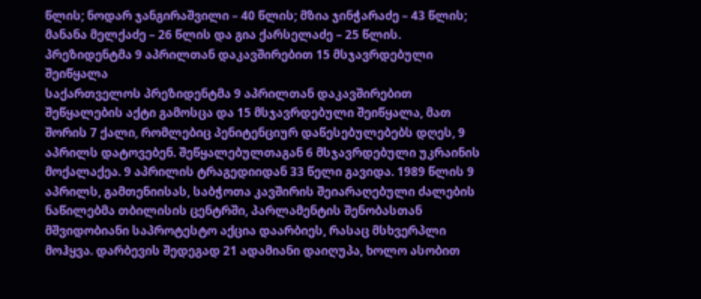წლის; ნოდარ ჯანგირაშვილი – 40 წლის; მზია ჯინჭარაძე – 43 წლის; მანანა მელქაძე – 26 წლის და გია ქარსელაძე – 25 წლის.
პრეზიდენტმა 9 აპრილთან დაკავშირებით 15 მსჯავრდებული შეიწყალა
საქართველოს პრეზიდენტმა 9 აპრილთან დაკავშირებით შეწყალების აქტი გამოსცა და 15 მსჯავრდებული შეიწყალა, მათ შორის 7 ქალი, რომლებიც პენიტენციურ დაწესებულებებს დღეს, 9 აპრილს დატოვებენ. შეწყალებულთაგან 6 მსჯავრდებული უკრაინის მოქალაქეა. 9 აპრილის ტრაგედიიდან 33 წელი გავიდა. 1989 წლის 9 აპრილს, გამთენიისას, საბჭოთა კავშირის შეიარაღებული ძალების ნაწილებმა თბილისის ცენტრში, პარლამენტის შენობასთან მშვიდობიანი საპროტესტო აქცია დაარბიეს, რასაც მსხვერპლი მოჰყვა. დარბევის შედეგად 21 ადამიანი დაიღუპა, ხოლო ასობით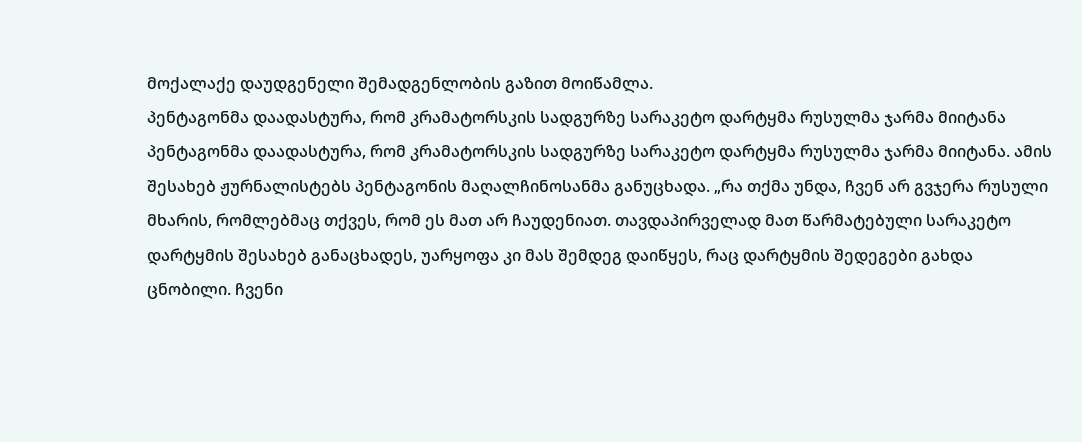მოქალაქე დაუდგენელი შემადგენლობის გაზით მოიწამლა.
პენტაგონმა დაადასტურა, რომ კრამატორსკის სადგურზე სარაკეტო დარტყმა რუსულმა ჯარმა მიიტანა
პენტაგონმა დაადასტურა, რომ კრამატორსკის სადგურზე სარაკეტო დარტყმა რუსულმა ჯარმა მიიტანა. ამის შესახებ ჟურნალისტებს პენტაგონის მაღალჩინოსანმა განუცხადა. „რა თქმა უნდა, ჩვენ არ გვჯერა რუსული მხარის, რომლებმაც თქვეს, რომ ეს მათ არ ჩაუდენიათ. თავდაპირველად მათ წარმატებული სარაკეტო დარტყმის შესახებ განაცხადეს, უარყოფა კი მას შემდეგ დაიწყეს, რაც დარტყმის შედეგები გახდა ცნობილი. ჩვენი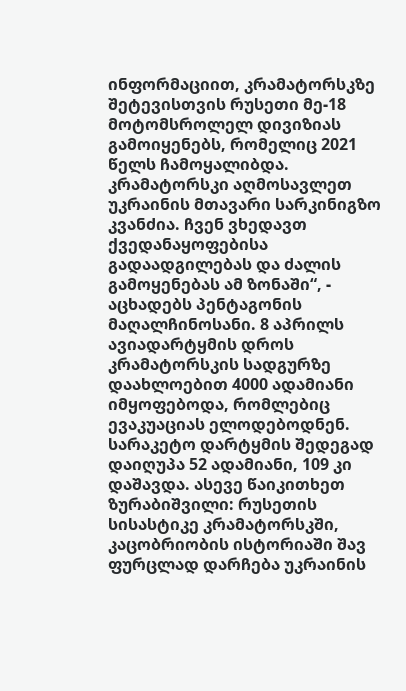ინფორმაციით, კრამატორსკზე შეტევისთვის რუსეთი მე-18 მოტომსროლელ დივიზიას გამოიყენებს, რომელიც 2021 წელს ჩამოყალიბდა. კრამატორსკი აღმოსავლეთ უკრაინის მთავარი სარკინიგზო კვანძია. ჩვენ ვხედავთ ქვედანაყოფებისა გადაადგილებას და ძალის გამოყენებას ამ ზონაში“, - აცხადებს პენტაგონის მაღალჩინოსანი. 8 აპრილს ავიადარტყმის დროს კრამატორსკის სადგურზე დაახლოებით 4000 ადამიანი იმყოფებოდა, რომლებიც ევაკუაციას ელოდებოდნენ. სარაკეტო დარტყმის შედეგად დაიღუპა 52 ადამიანი, 109 კი დაშავდა. ასევე წაიკითხეთ ზურაბიშვილი: რუსეთის სისასტიკე კრამატორსკში, კაცობრიობის ისტორიაში შავ ფურცლად დარჩება უკრაინის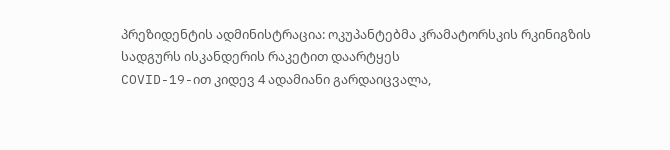პრეზიდენტის ადმინისტრაცია: ოკუპანტებმა კრამატორსკის რკინიგზის სადგურს ისკანდერის რაკეტით დაარტყეს
COVID-19-ით კიდევ 4 ადამიანი გარდაიცვალა,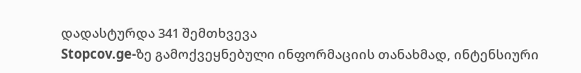დადასტურდა 341 შემთხვევა
Stopcov.ge-ზე გამოქვეყნებული ინფორმაციის თანახმად, ინტენსიური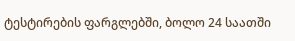ტესტირების ფარგლებში, ბოლო 24 საათში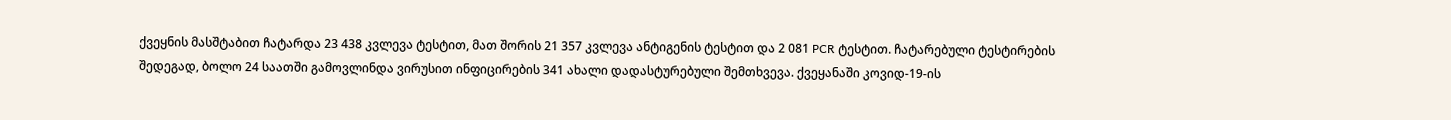ქვეყნის მასშტაბით ჩატარდა 23 438 კვლევა ტესტით, მათ შორის 21 357 კვლევა ანტიგენის ტესტით და 2 081 PCR ტესტით. ჩატარებული ტესტირების შედეგად, ბოლო 24 საათში გამოვლინდა ვირუსით ინფიცირების 341 ახალი დადასტურებული შემთხვევა. ქვეყანაში კოვიდ-19-ის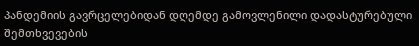პანდემიის გავრცელებიდან დღემდე გამოვლენილი დადასტურებული შემთხვევების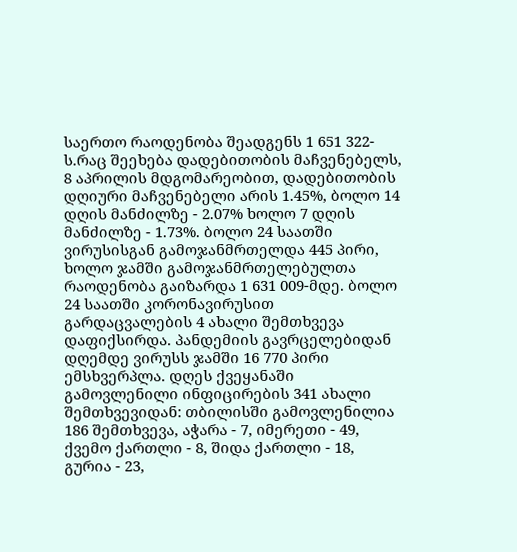საერთო რაოდენობა შეადგენს 1 651 322-ს.რაც შეეხება დადებითობის მაჩვენებელს, 8 აპრილის მდგომარეობით, დადებითობის დღიური მაჩვენებელი არის 1.45%, ბოლო 14 დღის მანძილზე - 2.07% ხოლო 7 დღის მანძილზე - 1.73%. ბოლო 24 საათში ვირუსისგან გამოჯანმრთელდა 445 პირი, ხოლო ჯამში გამოჯანმრთელებულთა რაოდენობა გაიზარდა 1 631 009-მდე. ბოლო 24 საათში კორონავირუსით გარდაცვალების 4 ახალი შემთხვევა დაფიქსირდა. პანდემიის გავრცელებიდან დღემდე ვირუსს ჯამში 16 770 პირი ემსხვერპლა. დღეს ქვეყანაში გამოვლენილი ინფიცირების 341 ახალი შემთხვევიდან: თბილისში გამოვლენილია 186 შემთხვევა, აჭარა - 7, იმერეთი - 49, ქვემო ქართლი - 8, შიდა ქართლი - 18, გურია - 23,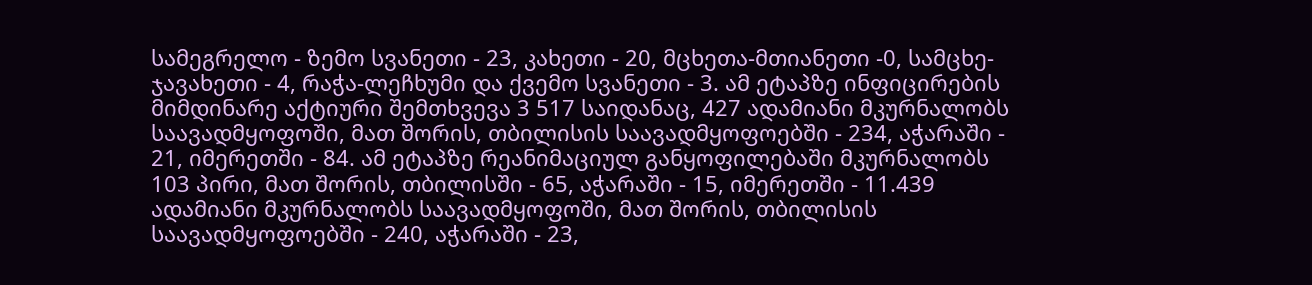სამეგრელო - ზემო სვანეთი - 23, კახეთი - 20, მცხეთა-მთიანეთი -0, სამცხე-ჯავახეთი - 4, რაჭა-ლეჩხუმი და ქვემო სვანეთი - 3. ამ ეტაპზე ინფიცირების მიმდინარე აქტიური შემთხვევა 3 517 საიდანაც, 427 ადამიანი მკურნალობს საავადმყოფოში, მათ შორის, თბილისის საავადმყოფოებში - 234, აჭარაში - 21, იმერეთში - 84. ამ ეტაპზე რეანიმაციულ განყოფილებაში მკურნალობს 103 პირი, მათ შორის, თბილისში - 65, აჭარაში - 15, იმერეთში - 11.439 ადამიანი მკურნალობს საავადმყოფოში, მათ შორის, თბილისის საავადმყოფოებში - 240, აჭარაში - 23,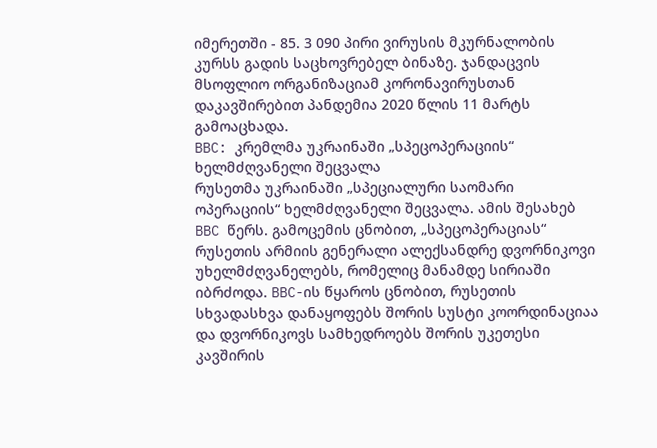იმერეთში - 85. 3 090 პირი ვირუსის მკურნალობის კურსს გადის საცხოვრებელ ბინაზე. ჯანდაცვის მსოფლიო ორგანიზაციამ კორონავირუსთან დაკავშირებით პანდემია 2020 წლის 11 მარტს გამოაცხადა.
BBC: კრემლმა უკრაინაში „სპეცოპერაციის“ ხელმძღვანელი შეცვალა
რუსეთმა უკრაინაში „სპეციალური საომარი ოპერაციის“ ხელმძღვანელი შეცვალა. ამის შესახებ BBC წერს. გამოცემის ცნობით, „სპეცოპერაციას“ რუსეთის არმიის გენერალი ალექსანდრე დვორნიკოვი უხელმძღვანელებს, რომელიც მანამდე სირიაში იბრძოდა. BBC-ის წყაროს ცნობით, რუსეთის სხვადასხვა დანაყოფებს შორის სუსტი კოორდინაციაა და დვორნიკოვს სამხედროებს შორის უკეთესი კავშირის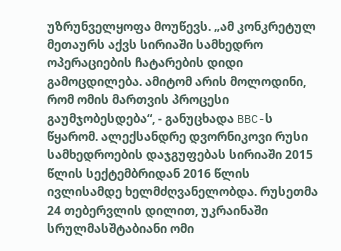უზრუნველყოფა მოუწევს. „ამ კონკრეტულ მეთაურს აქვს სირიაში სამხედრო ოპერაციების ჩატარების დიდი გამოცდილება. ამიტომ არის მოლოდინი, რომ ომის მართვის პროცესი გაუმჯობესდება“, - განუცხადა BBC-ს წყარომ. ალექსანდრე დვორნიკოვი რუსი სამხედროების დაჯგუფებას სირიაში 2015 წლის სექტემბრიდან 2016 წლის ივლისამდე ხელმძღვანელობდა. რუსეთმა 24 თებერვლის დილით, უკრაინაში სრულმასშტაბიანი ომი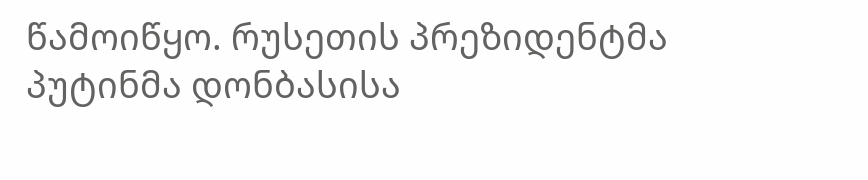წამოიწყო. რუსეთის პრეზიდენტმა პუტინმა დონბასისა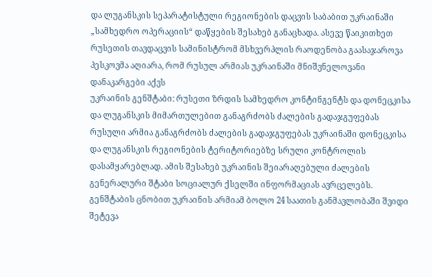და ლუგანსკის სეპარატისტული რეგიონების დაცვის საბაბით უკრაინაში „სამხედრო ოპერაციის“ დაწყების შესახებ განაცხადა. ასევე წაიკითხეთ რუსეთის თავდაცვის სამინისტრომ მსხვერპლის რაოდენობა გაასაჯაროვა პესკოვმა აღიარა, რომ რუსულ არმიას უკრაინაში მნიშვნელოვანი დანაკარგები აქვს
უკრაინის გენშტაბი: რუსეთი ზრდის სამხედრო კონტინგენტს და დონეცკისა და ლუგანსკის მიმართულებით განაგრძობს ძალების გადაჯგუფებას
რუსული არმია განაგრძობს ძალების გადაჯგუფებას უკრაინაში დონეცკისა და ლუგანსკის რეგიონების ტერიტორიებზე სრული კონტროლის დასამყარებლად. ამის შესახებ უკრაინის შეიარაღებული ძალების გენერალური შტაბი სოციალურ ქსელში ინფორმაციას ავრცელებს. გენშტაბის ცნობით უკრაინის არმიამ ბოლო 24 საათის განმავლობაში შვიდი შეტევა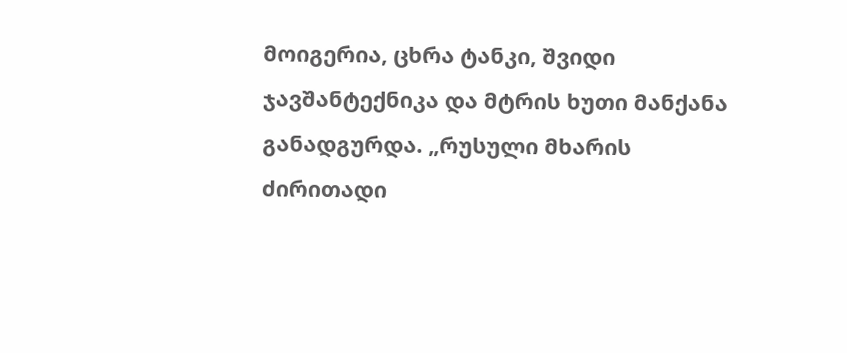მოიგერია, ცხრა ტანკი, შვიდი ჯავშანტექნიკა და მტრის ხუთი მანქანა განადგურდა. „რუსული მხარის ძირითადი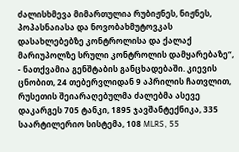ძალისხმევა მიმართულია რუბიჟნეს, ნიჟნეს, პოპასნაიასა და ნოვობახმუტოვკას დასახლებებზე კონტროლისა და ქალაქ მარიუპოლზე სრული კონტროლის დამყარებაზე“, - ნათქვამია გენშტაბის განცხადებაში. კიევის ცნობით, 24 თებერვლიდან 9 აპრილის ჩათვლით, რუსეთის შეიარაღებულმა ძალებმა ასევე დაკარგეს 705 ტანკი, 1895 ჯავშანტექნიკა, 335 საარტილერიო სისტემა, 108 MLRS, 55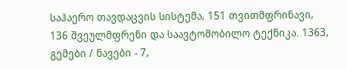საჰაერო თავდაცვის სისტემა, 151 თვითმფრინავი, 136 შვეულმფრენი და საავტომობილო ტექნიკა. 1363, გემები / ნავები - 7,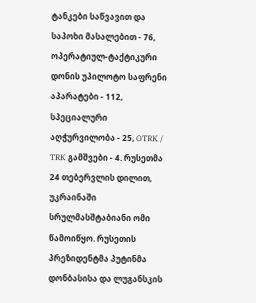ტანკები საწვავით და საპოხი მასალებით - 76, ოპერატიულ-ტაქტიკური დონის უპილოტო საფრენი აპარატები - 112, სპეციალური აღჭურვილობა - 25, OTRK / TRK გამშვები - 4. რუსეთმა 24 თებერვლის დილით, უკრაინაში სრულმასშტაბიანი ომი წამოიწყო. რუსეთის პრეზიდენტმა პუტინმა დონბასისა და ლუგანსკის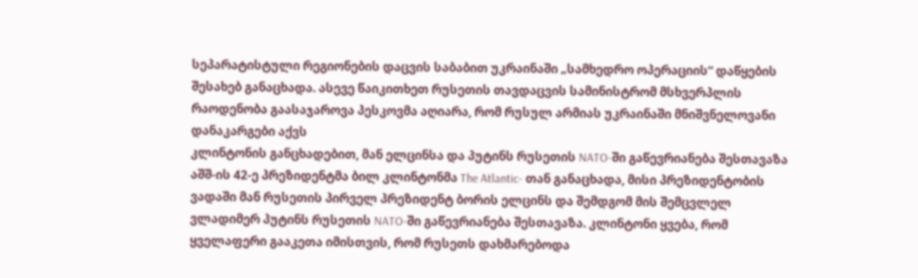სეპარატისტული რეგიონების დაცვის საბაბით უკრაინაში „სამხედრო ოპერაციის“ დაწყების შესახებ განაცხადა. ასევე წაიკითხეთ რუსეთის თავდაცვის სამინისტრომ მსხვერპლის რაოდენობა გაასაჯაროვა პესკოვმა აღიარა, რომ რუსულ არმიას უკრაინაში მნიშვნელოვანი დანაკარგები აქვს
კლინტონის განცხადებით, მან ელცინსა და პუტინს რუსეთის NATO-ში გაწევრიანება შესთავაზა
აშშ-ის 42-ე პრეზიდენტმა ბილ კლინტონმა The Atlantic- თან განაცხადა, მისი პრეზიდენტობის ვადაში მან რუსეთის პირველ პრეზიდენტ ბორის ელცინს და შემდგომ მის შემცვლელ ვლადიმერ პუტინს რუსეთის NATO-ში გაწევრიანება შესთავაზა. კლინტონი ყვება, რომ ყველაფერი გააკეთა იმისთვის, რომ რუსეთს დახმარებოდა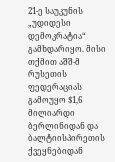21-ე საუკუნის „უდიდესი დემოკრატია“ გამხდარიყო. მისი თქმით აშშ-მ რუსეთის ფედერაციას გამოუყო $1,6 მილიარდი ბერლინიდან და ბალტიისპირეთის ქვეყნებიდან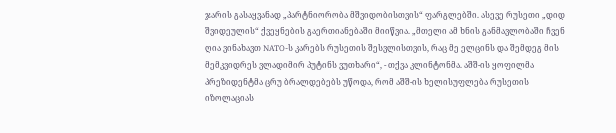ჯარის გასაყვანად „პარტნიორობა მშვიდობისთვის“ ფარგლებში. ასევე რუსეთი „დიდ შვიდეულის“ ქვეყნების გაერთიანებაში მიიწვია. „მთელი ამ ხნის განმავლობაში ჩვენ ღია ვინახავთ NATO-ს კარებს რუსეთის შესვლისთვის, რაც მე ელცინს და შემდეგ მის მემკვიდრეს ვლადიმირ პუტინს ვუთხარი“, - თქვა კლინტონმა. აშშ-ის ყოფილმა პრეზიდენტმა ცრუ ბრალდებებს უწოდა, რომ აშშ-ის ხელისუფლება რუსეთის იზოლაციას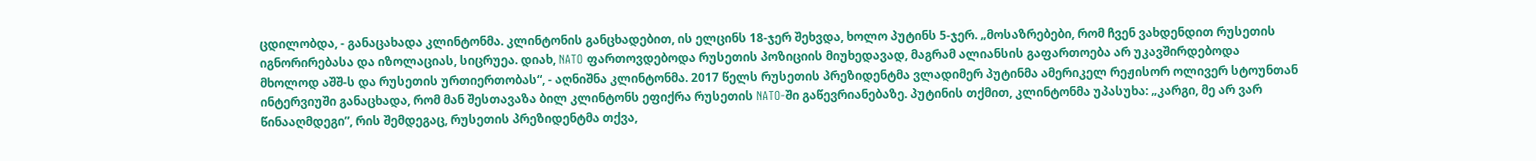ცდილობდა, - განაცახადა კლინტონმა. კლინტონის განცხადებით, ის ელცინს 18-ჯერ შეხვდა, ხოლო პუტინს 5-ჯერ. „მოსაზრებები, რომ ჩვენ ვახდენდით რუსეთის იგნორირებასა და იზოლაციას, სიცრუეა. დიახ, NATO ფართოვდებოდა რუსეთის პოზიციის მიუხედავად, მაგრამ ალიანსის გაფართოება არ უკავშირდებოდა მხოლოდ აშშ-ს და რუსეთის ურთიერთობას“, - აღნიშნა კლინტონმა. 2017 წელს რუსეთის პრეზიდენტმა ვლადიმერ პუტინმა ამერიკელ რეჟისორ ოლივერ სტოუნთან ინტერვიუში განაცხადა, რომ მან შესთავაზა ბილ კლინტონს ეფიქრა რუსეთის NATO-ში გაწევრიანებაზე. პუტინის თქმით, კლინტონმა უპასუხა: „კარგი, მე არ ვარ წინააღმდეგი”, რის შემდეგაც, რუსეთის პრეზიდენტმა თქვა,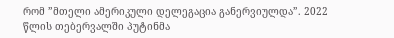რომ ”მთელი ამერიკული დელეგაცია განერვიულდა”. 2022 წლის თებერვალში პუტინმა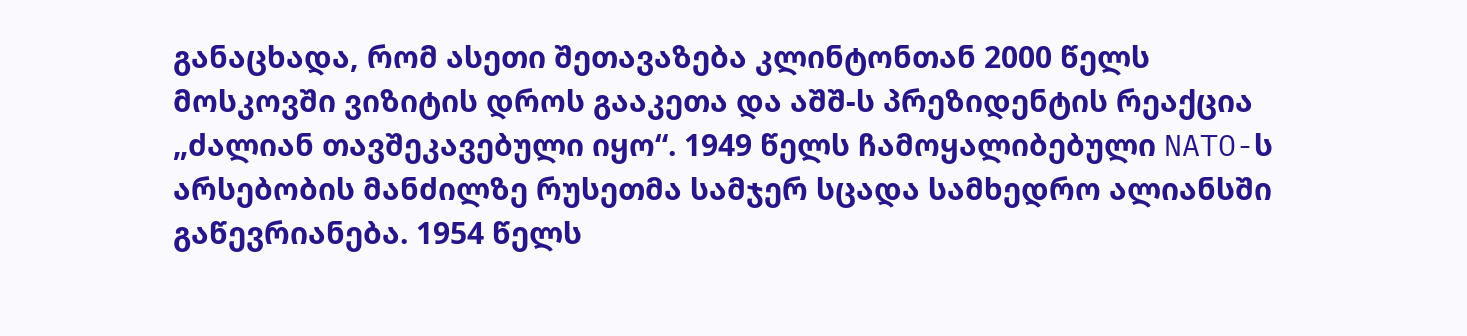განაცხადა, რომ ასეთი შეთავაზება კლინტონთან 2000 წელს მოსკოვში ვიზიტის დროს გააკეთა და აშშ-ს პრეზიდენტის რეაქცია „ძალიან თავშეკავებული იყო“. 1949 წელს ჩამოყალიბებული NATO-ს არსებობის მანძილზე რუსეთმა სამჯერ სცადა სამხედრო ალიანსში გაწევრიანება. 1954 წელს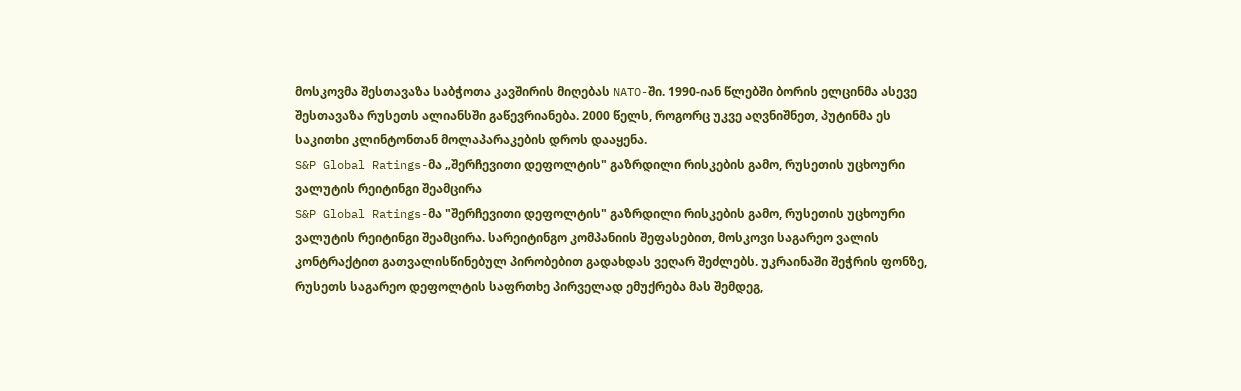მოსკოვმა შესთავაზა საბჭოთა კავშირის მიღებას NATO-ში. 1990-იან წლებში ბორის ელცინმა ასევე შესთავაზა რუსეთს ალიანსში გაწევრიანება. 2000 წელს, როგორც უკვე აღვნიშნეთ, პუტინმა ეს საკითხი კლინტონთან მოლაპარაკების დროს დააყენა.
S&P Global Ratings-მა „შერჩევითი დეფოლტის" გაზრდილი რისკების გამო, რუსეთის უცხოური ვალუტის რეიტინგი შეამცირა
S&P Global Ratings-მა "შერჩევითი დეფოლტის" გაზრდილი რისკების გამო, რუსეთის უცხოური ვალუტის რეიტინგი შეამცირა. სარეიტინგო კომპანიის შეფასებით, მოსკოვი საგარეო ვალის კონტრაქტით გათვალისწინებულ პირობებით გადახდას ვეღარ შეძლებს. უკრაინაში შეჭრის ფონზე, რუსეთს საგარეო დეფოლტის საფრთხე პირველად ემუქრება მას შემდეგ,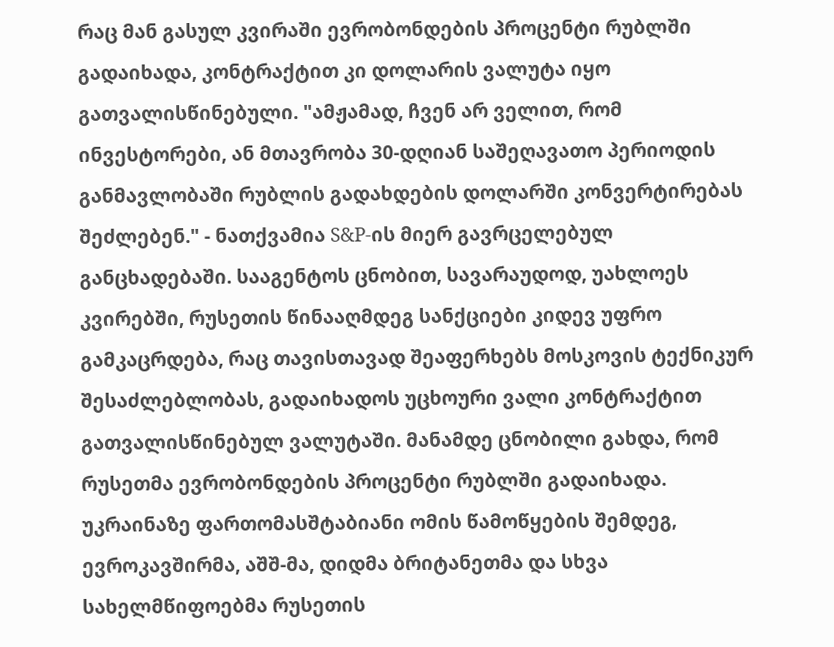რაც მან გასულ კვირაში ევრობონდების პროცენტი რუბლში გადაიხადა, კონტრაქტით კი დოლარის ვალუტა იყო გათვალისწინებული. "ამჟამად, ჩვენ არ ველით, რომ ინვესტორები, ან მთავრობა 30-დღიან საშეღავათო პერიოდის განმავლობაში რუბლის გადახდების დოლარში კონვერტირებას შეძლებენ." - ნათქვამია S&P-ის მიერ გავრცელებულ განცხადებაში. სააგენტოს ცნობით, სავარაუდოდ, უახლოეს კვირებში, რუსეთის წინააღმდეგ სანქციები კიდევ უფრო გამკაცრდება, რაც თავისთავად შეაფერხებს მოსკოვის ტექნიკურ შესაძლებლობას, გადაიხადოს უცხოური ვალი კონტრაქტით გათვალისწინებულ ვალუტაში. მანამდე ცნობილი გახდა, რომ რუსეთმა ევრობონდების პროცენტი რუბლში გადაიხადა. უკრაინაზე ფართომასშტაბიანი ომის წამოწყების შემდეგ, ევროკავშირმა, აშშ-მა, დიდმა ბრიტანეთმა და სხვა სახელმწიფოებმა რუსეთის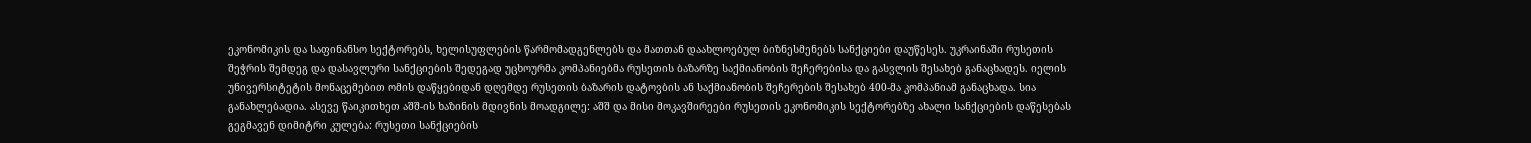ეკონომიკის და საფინანსო სექტორებს, ხელისუფლების წარმომადგენლებს და მათთან დაახლოებულ ბიზნესმენებს სანქციები დაუწესეს. უკრაინაში რუსეთის შეჭრის შემდეგ და დასავლური სანქციების შედეგად უცხოურმა კომპანიებმა რუსეთის ბაზარზე საქმიანობის შეჩერებისა და გასვლის შესახებ განაცხადეს. იელის უნივერსიტეტის მონაცემებით ომის დაწყებიდან დღემდე რუსეთის ბაზარის დატოვბის ან საქმიანობის შეჩერების შესახებ 400-მა კომპანიამ განაცხადა. სია განახლებადია. ასევე წაიკითხეთ აშშ-ის ხაზინის მდივნის მოადგილე: აშშ და მისი მოკავშირეები რუსეთის ეკონომიკის სექტორებზე ახალი სანქციების დაწესებას გეგმავენ დიმიტრი კულება: რუსეთი სანქციების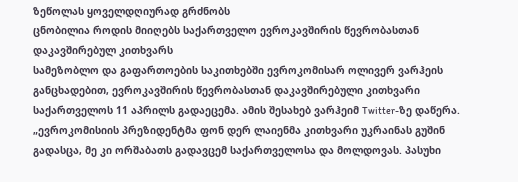ზეწოლას ყოველდღიურად გრძნობს
ცნობილია როდის მიიღებს საქართველო ევროკავშირის წევრობასთან დაკავშირებულ კითხვარს
სამეზობლო და გაფართოების საკითხებში ევროკომისარ ოლივერ ვარჰეის განცხადებით, ევროკავშირის წევრობასთან დაკავშირებული კითხვარი საქართველოს 11 აპრილს გადაეცემა. ამის შესახებ ვარჰეიმ Twitter-ზე დაწერა. „ევროკომისიის პრეზიდენტმა ფონ დერ ლაიენმა კითხვარი უკრაინას გუშინ გადასცა, მე კი ორშაბათს გადავცემ საქართველოსა და მოლდოვას. პასუხი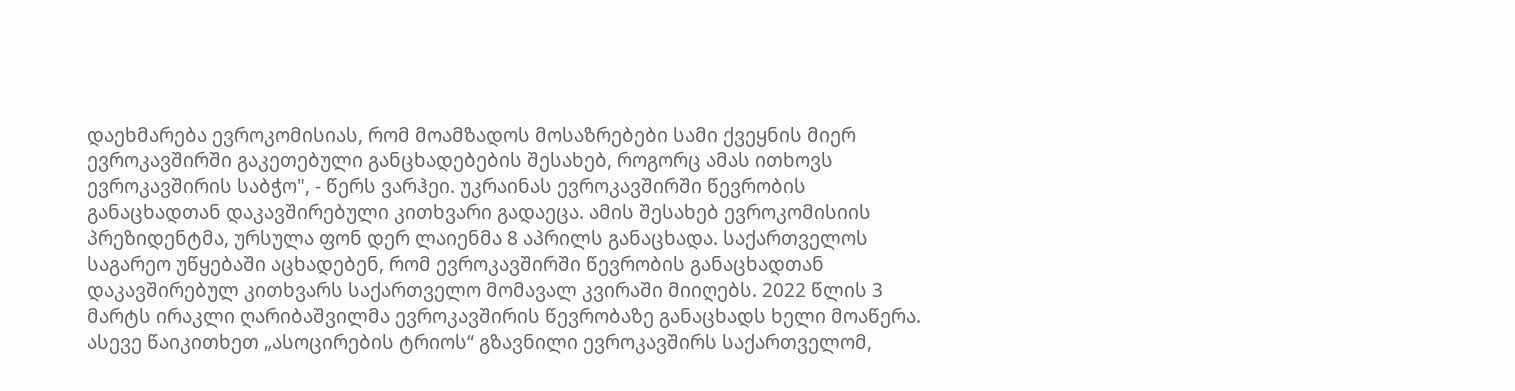დაეხმარება ევროკომისიას, რომ მოამზადოს მოსაზრებები სამი ქვეყნის მიერ ევროკავშირში გაკეთებული განცხადებების შესახებ, როგორც ამას ითხოვს ევროკავშირის საბჭო", - წერს ვარჰეი. უკრაინას ევროკავშირში წევრობის განაცხადთან დაკავშირებული კითხვარი გადაეცა. ამის შესახებ ევროკომისიის პრეზიდენტმა, ურსულა ფონ დერ ლაიენმა 8 აპრილს განაცხადა. საქართველოს საგარეო უწყებაში აცხადებენ, რომ ევროკავშირში წევრობის განაცხადთან დაკავშირებულ კითხვარს საქართველო მომავალ კვირაში მიიღებს. 2022 წლის 3 მარტს ირაკლი ღარიბაშვილმა ევროკავშირის წევრობაზე განაცხადს ხელი მოაწერა. ასევე წაიკითხეთ „ასოცირების ტრიოს“ გზავნილი ევროკავშირს საქართველომ,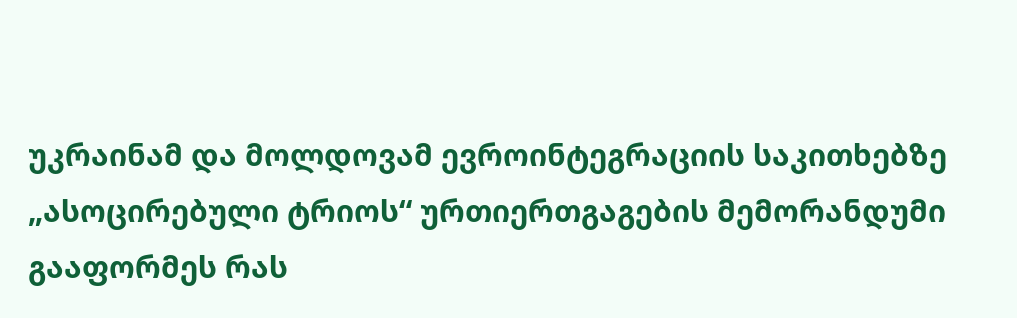უკრაინამ და მოლდოვამ ევროინტეგრაციის საკითხებზე „ასოცირებული ტრიოს“ ურთიერთგაგების მემორანდუმი გააფორმეს რას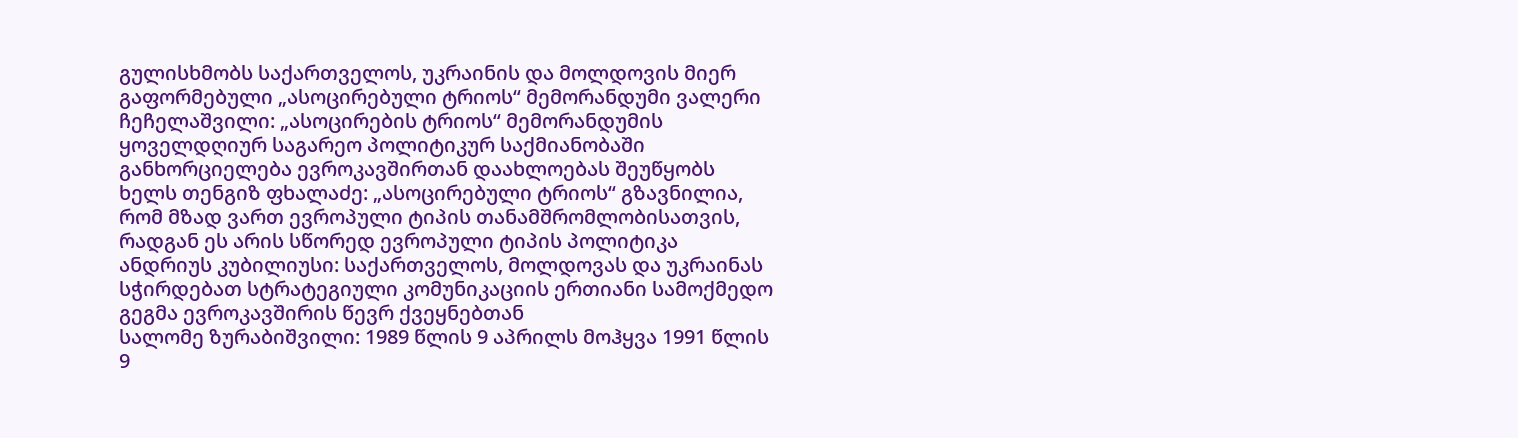გულისხმობს საქართველოს, უკრაინის და მოლდოვის მიერ გაფორმებული „ასოცირებული ტრიოს“ მემორანდუმი ვალერი ჩეჩელაშვილი: „ასოცირების ტრიოს“ მემორანდუმის ყოველდღიურ საგარეო პოლიტიკურ საქმიანობაში განხორციელება ევროკავშირთან დაახლოებას შეუწყობს ხელს თენგიზ ფხალაძე: „ასოცირებული ტრიოს“ გზავნილია, რომ მზად ვართ ევროპული ტიპის თანამშრომლობისათვის, რადგან ეს არის სწორედ ევროპული ტიპის პოლიტიკა ანდრიუს კუბილიუსი: საქართველოს, მოლდოვას და უკრაინას სჭირდებათ სტრატეგიული კომუნიკაციის ერთიანი სამოქმედო გეგმა ევროკავშირის წევრ ქვეყნებთან
სალომე ზურაბიშვილი: 1989 წლის 9 აპრილს მოჰყვა 1991 წლის 9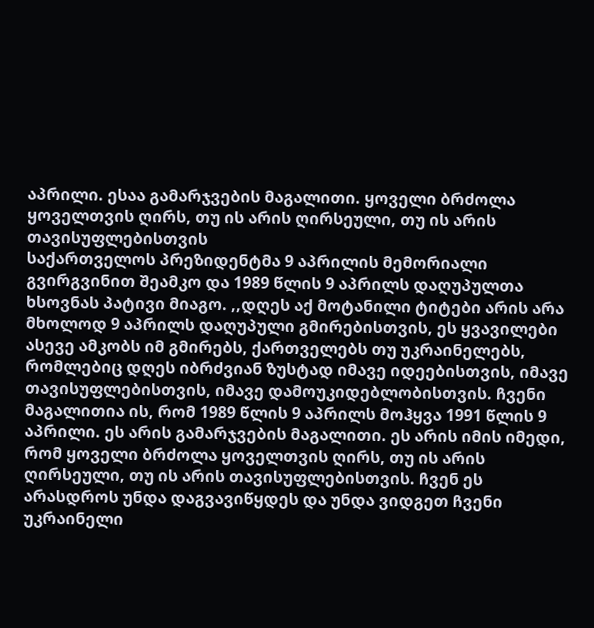აპრილი. ესაა გამარჯვების მაგალითი. ყოველი ბრძოლა ყოველთვის ღირს, თუ ის არის ღირსეული, თუ ის არის თავისუფლებისთვის
საქართველოს პრეზიდენტმა 9 აპრილის მემორიალი გვირგვინით შეამკო და 1989 წლის 9 აპრილს დაღუპულთა ხსოვნას პატივი მიაგო. ,,დღეს აქ მოტანილი ტიტები არის არა მხოლოდ 9 აპრილს დაღუპული გმირებისთვის, ეს ყვავილები ასევე ამკობს იმ გმირებს, ქართველებს თუ უკრაინელებს, რომლებიც დღეს იბრძვიან ზუსტად იმავე იდეებისთვის, იმავე თავისუფლებისთვის, იმავე დამოუკიდებლობისთვის. ჩვენი მაგალითია ის, რომ 1989 წლის 9 აპრილს მოჰყვა 1991 წლის 9 აპრილი. ეს არის გამარჯვების მაგალითი. ეს არის იმის იმედი, რომ ყოველი ბრძოლა ყოველთვის ღირს, თუ ის არის ღირსეული, თუ ის არის თავისუფლებისთვის. ჩვენ ეს არასდროს უნდა დაგვავიწყდეს და უნდა ვიდგეთ ჩვენი უკრაინელი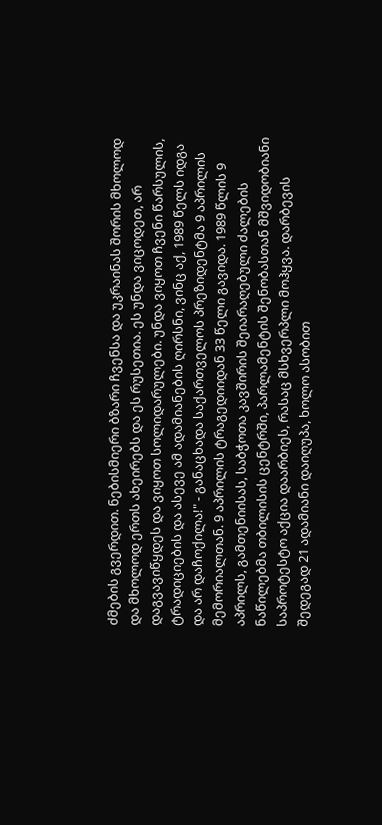ძმების გვერდით. ნებისმიერი ბზარი ჩვენსა და უკრაინას შორის მხოლოდ და მხოლოდ ერთს ახეირებს და ეს რუსეთია. ეს უნდა ვიცოდეთ, არ დაგვავიწყდეს და ვიყოთ სოლიდარულები. უნდა ვიყოთ ჩვენი წარსულის, ტრადიციების და ასევე ამ ადამიანების ღირსნი, ვინც აქ, 1989 წელს იდგა და არ დაჩოქილა!" - განაცხადა საქართველოს პრეზიდენტმა 9 აპრილის მემორიალთან. 9 აპრილის ტრაგედიიდან 33 წელი გავიდა. 1989 წლის 9 აპრილს, გამთენიისას, საბჭოთა კავშირის შეიარაღებული ძალების ნაწილებმა თბილისის ცენტრში, პარლამენტის შენობასთან მშვიდობიანი საპროტესტო აქცია დაარბიეს, რასაც მსხვერპლი მოჰყვა. დარბევის შედეგად 21 ადამიანი დაიღუპა, ხოლო ასობით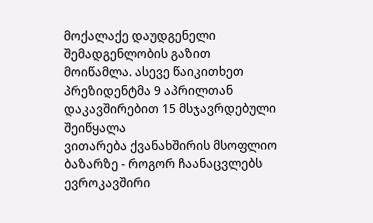მოქალაქე დაუდგენელი შემადგენლობის გაზით მოიწამლა. ასევე წაიკითხეთ პრეზიდენტმა 9 აპრილთან დაკავშირებით 15 მსჯავრდებული შეიწყალა
ვითარება ქვანახშირის მსოფლიო ბაზარზე - როგორ ჩაანაცვლებს ევროკავშირი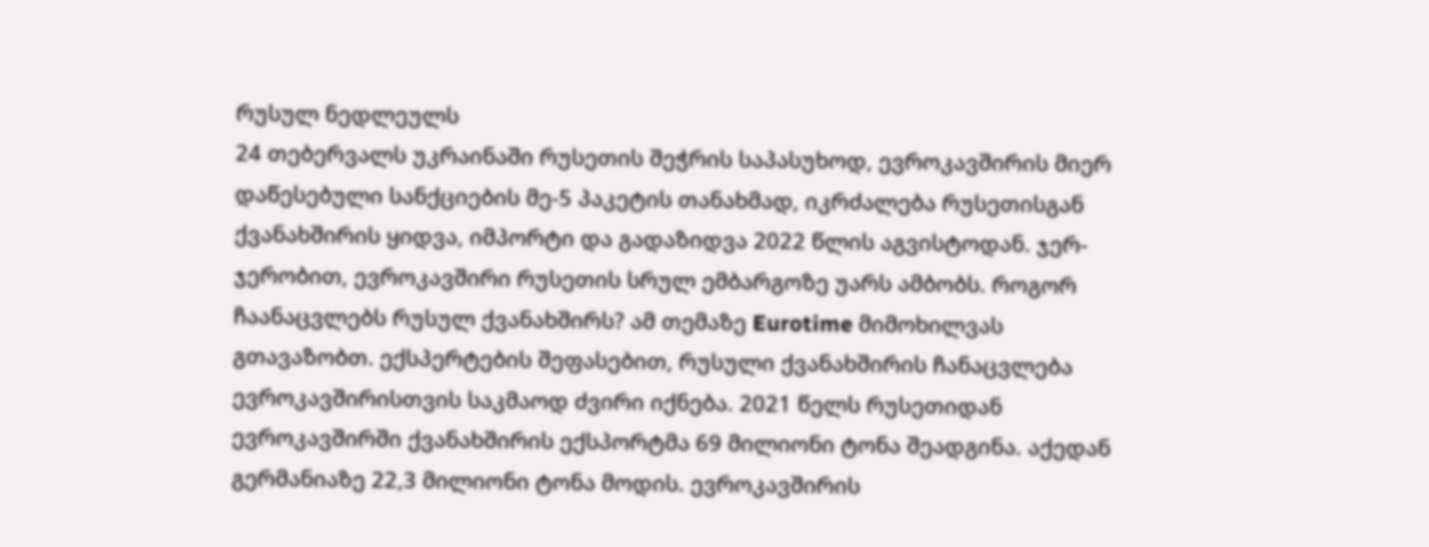რუსულ ნედლეულს
24 თებერვალს უკრაინაში რუსეთის შეჭრის საპასუხოდ, ევროკავშირის მიერ დაწესებული სანქციების მე-5 პაკეტის თანახმად, იკრძალება რუსეთისგან ქვანახშირის ყიდვა, იმპორტი და გადაზიდვა 2022 წლის აგვისტოდან. ჯერ-ჯერობით, ევროკავშირი რუსეთის სრულ ემბარგოზე უარს ამბობს. როგორ ჩაანაცვლებს რუსულ ქვანახშირს? ამ თემაზე Eurotime მიმოხილვას გთავაზობთ. ექსპერტების შეფასებით, რუსული ქვანახშირის ჩანაცვლება ევროკავშირისთვის საკმაოდ ძვირი იქნება. 2021 წელს რუსეთიდან ევროკავშირში ქვანახშირის ექსპორტმა 69 მილიონი ტონა შეადგინა. აქედან გერმანიაზე 22,3 მილიონი ტონა მოდის. ევროკავშირის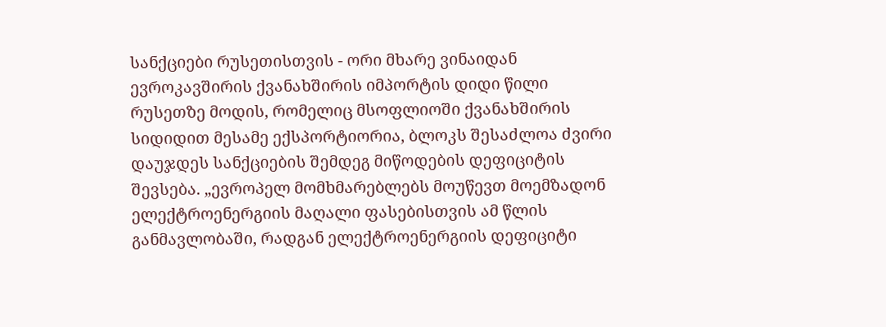სანქციები რუსეთისთვის - ორი მხარე ვინაიდან ევროკავშირის ქვანახშირის იმპორტის დიდი წილი რუსეთზე მოდის, რომელიც მსოფლიოში ქვანახშირის სიდიდით მესამე ექსპორტიორია, ბლოკს შესაძლოა ძვირი დაუჯდეს სანქციების შემდეგ მიწოდების დეფიციტის შევსება. „ევროპელ მომხმარებლებს მოუწევთ მოემზადონ ელექტროენერგიის მაღალი ფასებისთვის ამ წლის განმავლობაში, რადგან ელექტროენერგიის დეფიციტი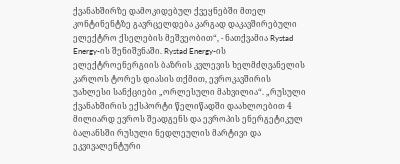ქვანახშირზე დამოკიდებულ ქვეყნებში მთელ კონტინენტზე გავრცელდება კარგად დაკავშირებული ელექტრო ქსელების მეშვეობით“, - ნათქვამია Rystad Energy-ის შენიშვნაში. Rystad Energy-ის ელექტროენერგიის ბაზრის კვლევის ხელმძღვანელის კარლოს ტორეს დიასის თქმით, ევროკავშირის უახლესი სანქციები „ორლესული მახვილია“. „რუსული ქვანახშირის ექსპორტი წელიწადში დაახლოებით 4 მილიარდ ევროს შეადგენს და ევროპის ენერგეტიკულ ბალანსში რუსული ნედლეულის მარტივი და ეკვივალენტური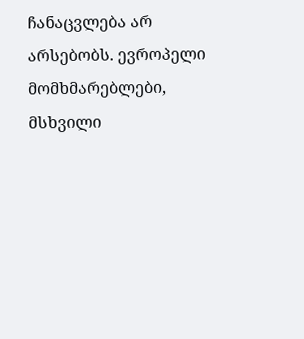ჩანაცვლება არ არსებობს. ევროპელი მომხმარებლები, მსხვილი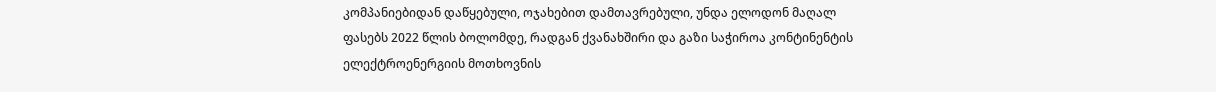კომპანიებიდან დაწყებული, ოჯახებით დამთავრებული, უნდა ელოდონ მაღალ ფასებს 2022 წლის ბოლომდე, რადგან ქვანახშირი და გაზი საჭიროა კონტინენტის ელექტროენერგიის მოთხოვნის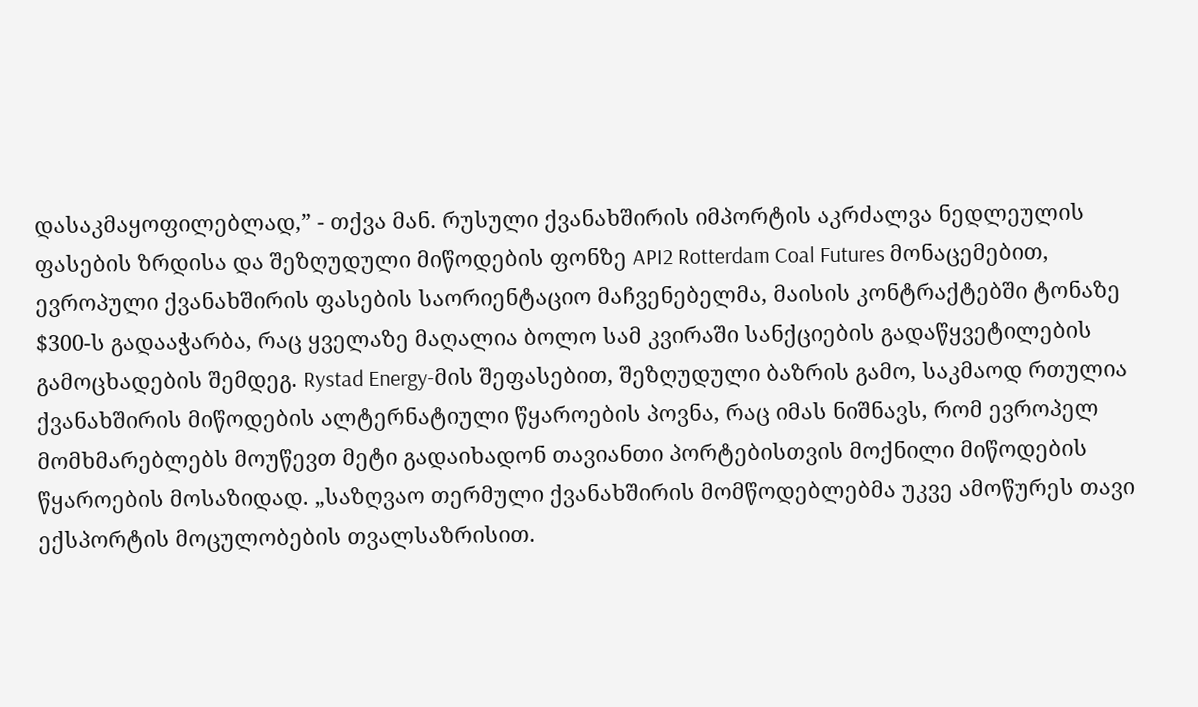დასაკმაყოფილებლად,” - თქვა მან. რუსული ქვანახშირის იმპორტის აკრძალვა ნედლეულის ფასების ზრდისა და შეზღუდული მიწოდების ფონზე API2 Rotterdam Coal Futures მონაცემებით, ევროპული ქვანახშირის ფასების საორიენტაციო მაჩვენებელმა, მაისის კონტრაქტებში ტონაზე $300-ს გადააჭარბა, რაც ყველაზე მაღალია ბოლო სამ კვირაში სანქციების გადაწყვეტილების გამოცხადების შემდეგ. Rystad Energy-მის შეფასებით, შეზღუდული ბაზრის გამო, საკმაოდ რთულია ქვანახშირის მიწოდების ალტერნატიული წყაროების პოვნა, რაც იმას ნიშნავს, რომ ევროპელ მომხმარებლებს მოუწევთ მეტი გადაიხადონ თავიანთი პორტებისთვის მოქნილი მიწოდების წყაროების მოსაზიდად. „საზღვაო თერმული ქვანახშირის მომწოდებლებმა უკვე ამოწურეს თავი ექსპორტის მოცულობების თვალსაზრისით.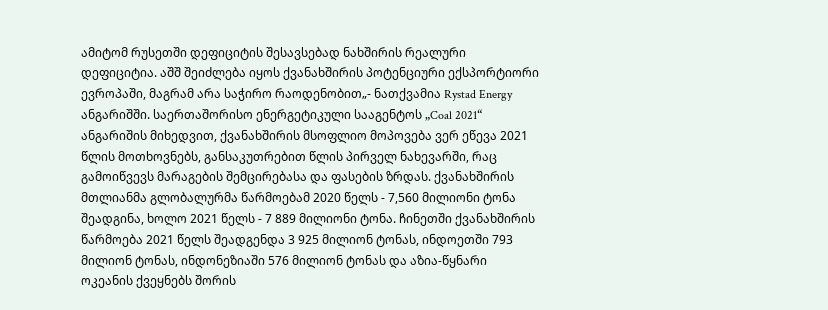ამიტომ რუსეთში დეფიციტის შესავსებად ნახშირის რეალური დეფიციტია. აშშ შეიძლება იყოს ქვანახშირის პოტენციური ექსპორტიორი ევროპაში, მაგრამ არა საჭირო რაოდენობით„- ნათქვამია Rystad Energy ანგარიშში. საერთაშორისო ენერგეტიკული სააგენტოს „Coal 2021“ ანგარიშის მიხედვით, ქვანახშირის მსოფლიო მოპოვება ვერ ეწევა 2021 წლის მოთხოვნებს, განსაკუთრებით წლის პირველ ნახევარში, რაც გამოიწვევს მარაგების შემცირებასა და ფასების ზრდას. ქვანახშირის მთლიანმა გლობალურმა წარმოებამ 2020 წელს - 7,560 მილიონი ტონა შეადგინა, ხოლო 2021 წელს - 7 889 მილიონი ტონა. ჩინეთში ქვანახშირის წარმოება 2021 წელს შეადგენდა 3 925 მილიონ ტონას, ინდოეთში 793 მილიონ ტონას, ინდონეზიაში 576 მილიონ ტონას და აზია-წყნარი ოკეანის ქვეყნებს შორის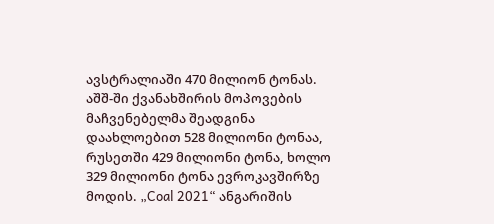ავსტრალიაში 470 მილიონ ტონას. აშშ-ში ქვანახშირის მოპოვების მაჩვენებელმა შეადგინა დაახლოებით 528 მილიონი ტონაა, რუსეთში 429 მილიონი ტონა, ხოლო 329 მილიონი ტონა ევროკავშირზე მოდის. „Coal 2021“ ანგარიშის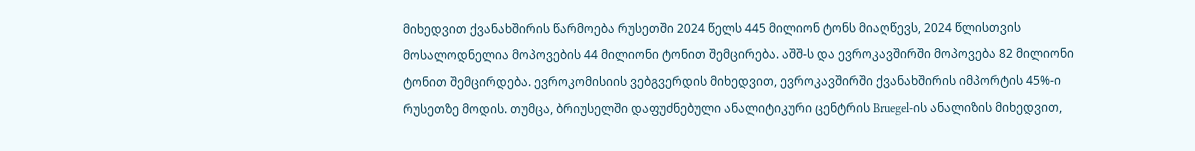მიხედვით ქვანახშირის წარმოება რუსეთში 2024 წელს 445 მილიონ ტონს მიაღწევს, 2024 წლისთვის მოსალოდნელია მოპოვების 44 მილიონი ტონით შემცირება. აშშ-ს და ევროკავშირში მოპოვება 82 მილიონი ტონით შემცირდება. ევროკომისიის ვებგვერდის მიხედვით, ევროკავშირში ქვანახშირის იმპორტის 45%-ი რუსეთზე მოდის. თუმცა, ბრიუსელში დაფუძნებული ანალიტიკური ცენტრის Bruegel-ის ანალიზის მიხედვით,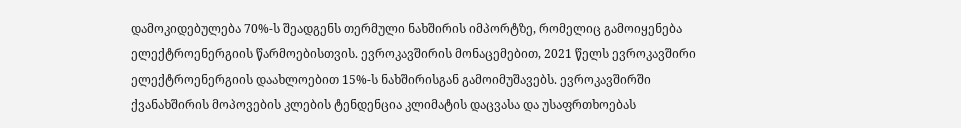დამოკიდებულება 70%-ს შეადგენს თერმული ნახშირის იმპორტზე, რომელიც გამოიყენება ელექტროენერგიის წარმოებისთვის. ევროკავშირის მონაცემებით, 2021 წელს ევროკავშირი ელექტროენერგიის დაახლოებით 15%-ს ნახშირისგან გამოიმუშავებს. ევროკავშირში ქვანახშირის მოპოვების კლების ტენდენცია კლიმატის დაცვასა და უსაფრთხოებას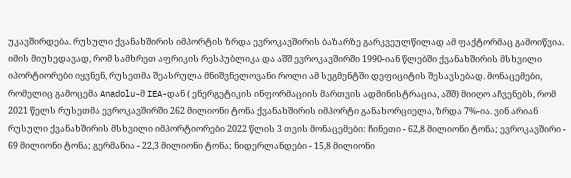უკავშირდება. რუსული ქვანახშირის იმპორტის ზრდა ევროკავშირის ბაზარზე გარკვეულწილად ამ ფაქტორმაც გამოიწვია. იმის მიუხედავად, რომ სამხრეთ აფრიკის რესპუბლიკა და აშშ ევროკავშირში 1990-იან წლებში ქვანახშირის მსხვილი იპორტიორები იყვნენ, რუსეთმა შეასრულა მნიშვნელოვანი როლი ამ სეგმენტში დეფიციტის შესავსებად. მონაცემები, რომელიც გამოცემა Anadolu-მ IEA-დან ( ენერგეტიკის ინფორმაციის მართვის ადმინისტრაცია, აშშ) მიიღო აჩვენებს, რომ 2021 წელს რუსეთმა ევროკავშირში 262 მილიონი ტონა ქვანახშირის იმპორტი განახორციელა, ზრდა 7%-ია. ვინ არიან რუსული ქვანახშირის მსხვილი იმპორტიორები 2022 წლის 3 თვის მონაცემები: ჩინეთი - 62,8 მილიონი ტონა; ევროკავშირი - 69 მილიონი ტონა; გერმანია - 22,3 მილიონი ტონა; ნიდერლანდები - 15,8 მილიონი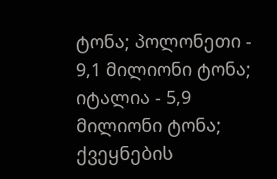ტონა; პოლონეთი - 9,1 მილიონი ტონა; იტალია - 5,9 მილიონი ტონა; ქვეყნების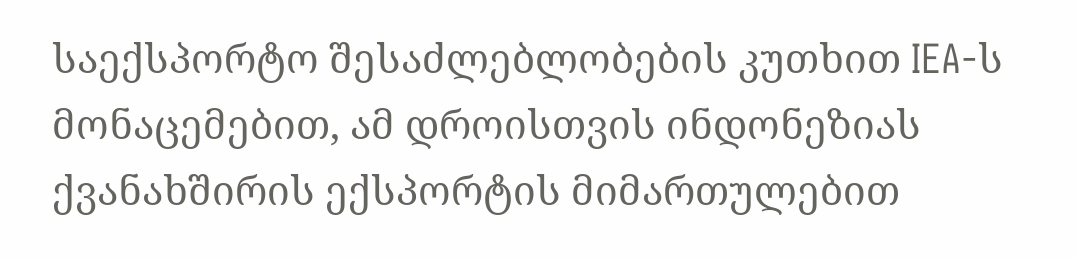საექსპორტო შესაძლებლობების კუთხით IEA-ს მონაცემებით, ამ დროისთვის ინდონეზიას ქვანახშირის ექსპორტის მიმართულებით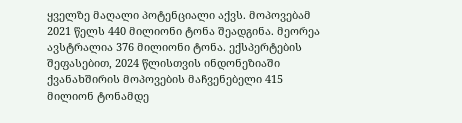ყველზე მაღალი პოტენციალი აქვს. მოპოვებამ 2021 წელს 440 მილიონი ტონა შეადგინა. მეორეა ავსტრალია 376 მილიონი ტონა. ექსპერტების შეფასებით, 2024 წლისთვის ინდონეზიაში ქვანახშირის მოპოვების მაჩვენებელი 415 მილიონ ტონამდე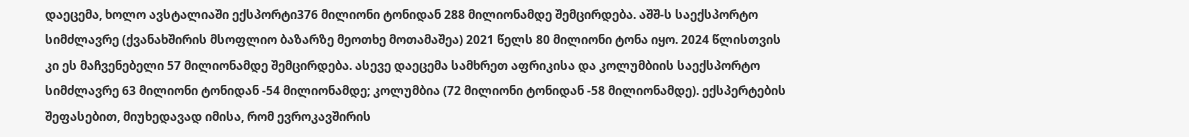დაეცემა, ხოლო ავსტალიაში ექსპორტი376 მილიონი ტონიდან 288 მილიონამდე შემცირდება. აშშ-ს საექსპორტო სიმძლავრე (ქვანახშირის მსოფლიო ბაზარზე მეოთხე მოთამაშეა) 2021 წელს 80 მილიონი ტონა იყო. 2024 წლისთვის კი ეს მაჩვენებელი 57 მილიონამდე შემცირდება. ასევე დაეცემა სამხრეთ აფრიკისა და კოლუმბიის საექსპორტო სიმძლავრე 63 მილიონი ტონიდან -54 მილიონამდე; კოლუმბია (72 მილიონი ტონიდან -58 მილიონამდე). ექსპერტების შეფასებით, მიუხედავად იმისა, რომ ევროკავშირის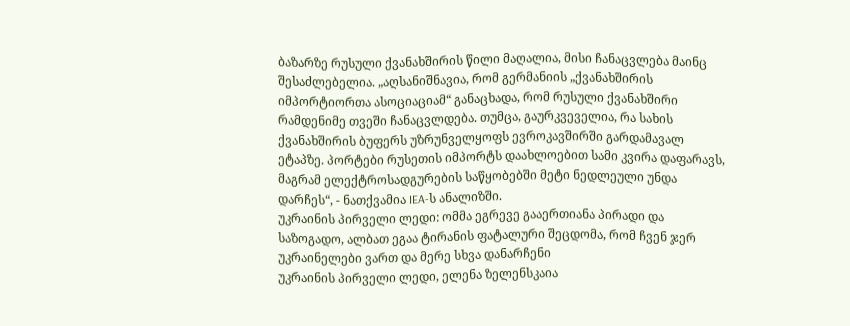ბაზარზე რუსული ქვანახშირის წილი მაღალია, მისი ჩანაცვლება მაინც შესაძლებელია. „აღსანიშნავია, რომ გერმანიის „ქვანახშირის იმპორტიორთა ასოციაციამ“ განაცხადა, რომ რუსული ქვანახშირი რამდენიმე თვეში ჩანაცვლდება. თუმცა, გაურკვეველია, რა სახის ქვანახშირის ბუფერს უზრუნველყოფს ევროკავშირში გარდამავალ ეტაპზე. პორტები რუსეთის იმპორტს დაახლოებით სამი კვირა დაფარავს, მაგრამ ელექტროსადგურების საწყობებში მეტი ნედლეული უნდა დარჩეს“, - ნათქვამია IEA-ს ანალიზში.
უკრაინის პირველი ლედი: ომმა ეგრევე გააერთიანა პირადი და საზოგადო, ალბათ ეგაა ტირანის ფატალური შეცდომა, რომ ჩვენ ჯერ უკრაინელები ვართ და მერე სხვა დანარჩენი
უკრაინის პირველი ლედი, ელენა ზელენსკაია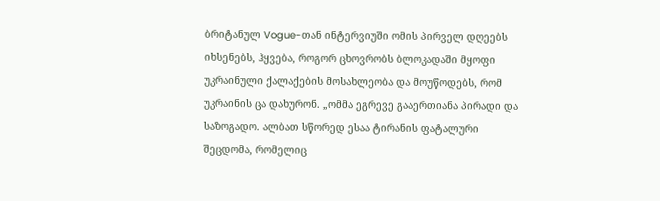ბრიტანულ Vogue-თან ინტერვიუში ომის პირველ დღეებს იხსენებს, ჰყვება, როგორ ცხოვრობს ბლოკადაში მყოფი უკრაინული ქალაქების მოსახლეობა და მოუწოდებს, რომ უკრაინის ცა დახურონ. „ომმა ეგრევე გააერთიანა პირადი და საზოგადო. ალბათ სწორედ ესაა ტირანის ფატალური შეცდომა, რომელიც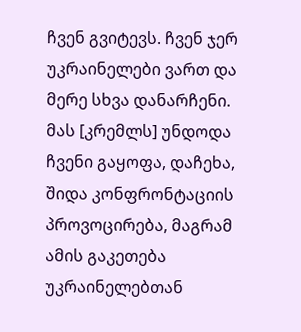ჩვენ გვიტევს. ჩვენ ჯერ უკრაინელები ვართ და მერე სხვა დანარჩენი. მას [კრემლს] უნდოდა ჩვენი გაყოფა, დაჩეხა, შიდა კონფრონტაციის პროვოცირება, მაგრამ ამის გაკეთება უკრაინელებთან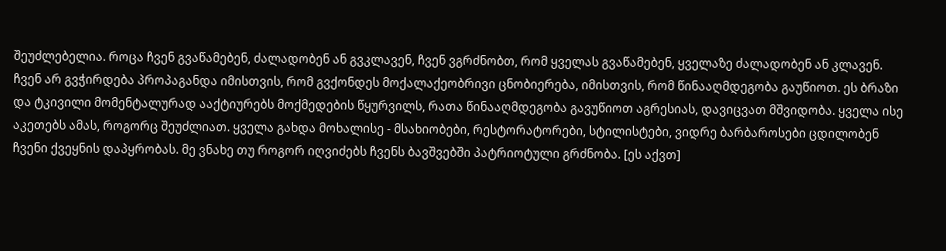შეუძლებელია. როცა ჩვენ გვაწამებენ, ძალადობენ ან გვკლავენ, ჩვენ ვგრძნობთ, რომ ყველას გვაწამებენ, ყველაზე ძალადობენ ან კლავენ. ჩვენ არ გვჭირდება პროპაგანდა იმისთვის, რომ გვქონდეს მოქალაქეობრივი ცნობიერება, იმისთვის, რომ წინააღმდეგობა გაუწიოთ. ეს ბრაზი და ტკივილი მომენტალურად ააქტიურებს მოქმედების წყურვილს, რათა წინააღმდეგობა გავუწიოთ აგრესიას, დავიცვათ მშვიდობა. ყველა ისე აკეთებს ამას, როგორც შეუძლიათ. ყველა გახდა მოხალისე - მსახიობები, რესტორატორები, სტილისტები, ვიდრე ბარბაროსები ცდილობენ ჩვენი ქვეყნის დაპყრობას. მე ვნახე თუ როგორ იღვიძებს ჩვენს ბავშვებში პატრიოტული გრძნობა. [ეს აქვთ]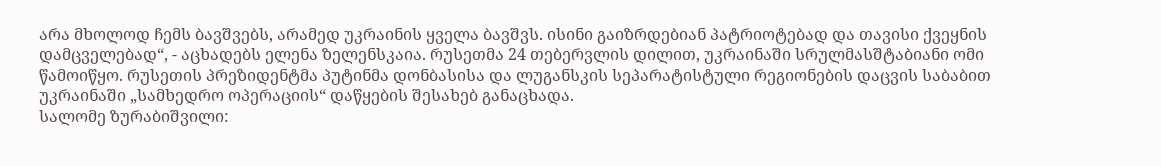არა მხოლოდ ჩემს ბავშვებს, არამედ უკრაინის ყველა ბავშვს. ისინი გაიზრდებიან პატრიოტებად და თავისი ქვეყნის დამცველებად“, - აცხადებს ელენა ზელენსკაია. რუსეთმა 24 თებერვლის დილით, უკრაინაში სრულმასშტაბიანი ომი წამოიწყო. რუსეთის პრეზიდენტმა პუტინმა დონბასისა და ლუგანსკის სეპარატისტული რეგიონების დაცვის საბაბით უკრაინაში „სამხედრო ოპერაციის“ დაწყების შესახებ განაცხადა.
სალომე ზურაბიშვილი: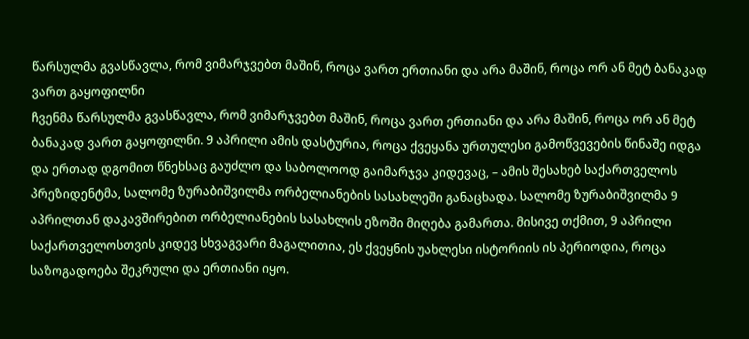წარსულმა გვასწავლა, რომ ვიმარჯვებთ მაშინ, როცა ვართ ერთიანი და არა მაშინ, როცა ორ ან მეტ ბანაკად ვართ გაყოფილნი
ჩვენმა წარსულმა გვასწავლა, რომ ვიმარჯვებთ მაშინ, როცა ვართ ერთიანი და არა მაშინ, როცა ორ ან მეტ ბანაკად ვართ გაყოფილნი. 9 აპრილი ამის დასტურია, როცა ქვეყანა ურთულესი გამოწვევების წინაშე იდგა და ერთად დგომით წნეხსაც გაუძლო და საბოლოოდ გაიმარჯვა კიდევაც, – ამის შესახებ საქართველოს პრეზიდენტმა, სალომე ზურაბიშვილმა ორბელიანების სასახლეში განაცხადა. სალომე ზურაბიშვილმა 9 აპრილთან დაკავშირებით ორბელიანების სასახლის ეზოში მიღება გამართა. მისივე თქმით, 9 აპრილი საქართველოსთვის კიდევ სხვაგვარი მაგალითია, ეს ქვეყნის უახლესი ისტორიის ის პერიოდია, როცა საზოგადოება შეკრული და ერთიანი იყო.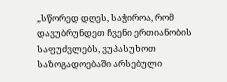„სწორედ დღეს, საჭიროა, რომ დავუბრუნდეთ ჩვენი ერთიანობის საფუძვლებს, ვუპასუხოთ საზოგადოებაში არსებული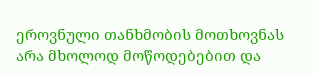ეროვნული თანხმობის მოთხოვნას არა მხოლოდ მოწოდებებით და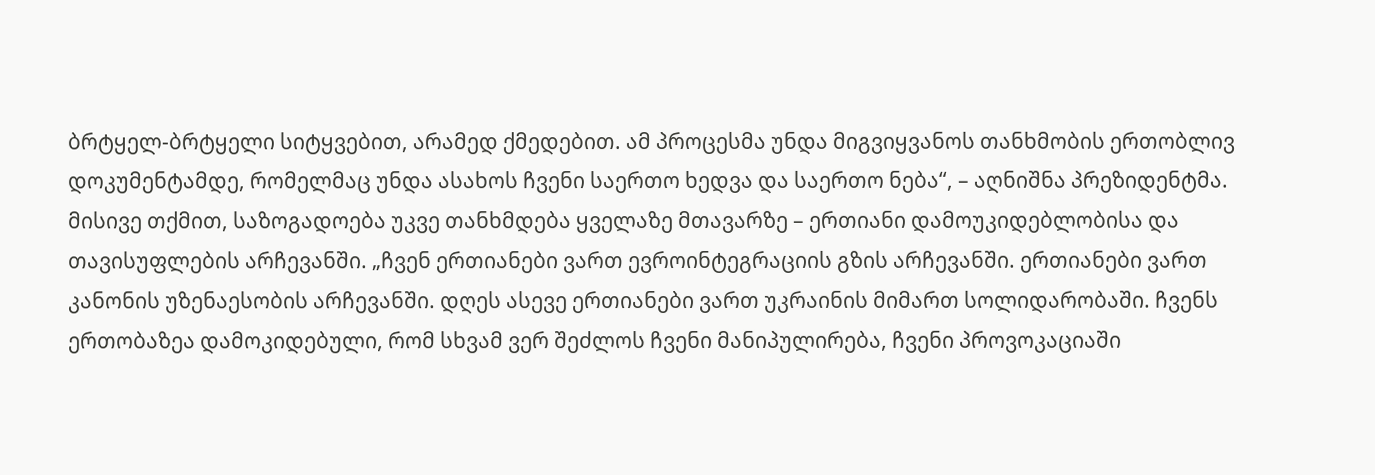ბრტყელ-ბრტყელი სიტყვებით, არამედ ქმედებით. ამ პროცესმა უნდა მიგვიყვანოს თანხმობის ერთობლივ დოკუმენტამდე, რომელმაც უნდა ასახოს ჩვენი საერთო ხედვა და საერთო ნება“, – აღნიშნა პრეზიდენტმა. მისივე თქმით, საზოგადოება უკვე თანხმდება ყველაზე მთავარზე – ერთიანი დამოუკიდებლობისა და თავისუფლების არჩევანში. „ჩვენ ერთიანები ვართ ევროინტეგრაციის გზის არჩევანში. ერთიანები ვართ კანონის უზენაესობის არჩევანში. დღეს ასევე ერთიანები ვართ უკრაინის მიმართ სოლიდარობაში. ჩვენს ერთობაზეა დამოკიდებული, რომ სხვამ ვერ შეძლოს ჩვენი მანიპულირება, ჩვენი პროვოკაციაში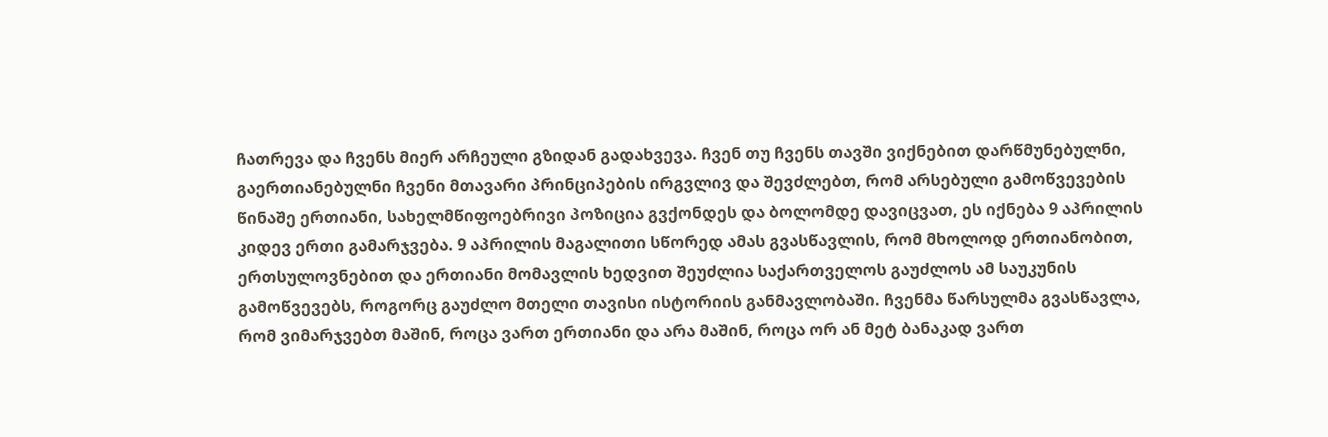ჩათრევა და ჩვენს მიერ არჩეული გზიდან გადახვევა. ჩვენ თუ ჩვენს თავში ვიქნებით დარწმუნებულნი, გაერთიანებულნი ჩვენი მთავარი პრინციპების ირგვლივ და შევძლებთ, რომ არსებული გამოწვევების წინაშე ერთიანი, სახელმწიფოებრივი პოზიცია გვქონდეს და ბოლომდე დავიცვათ, ეს იქნება 9 აპრილის კიდევ ერთი გამარჯვება. 9 აპრილის მაგალითი სწორედ ამას გვასწავლის, რომ მხოლოდ ერთიანობით, ერთსულოვნებით და ერთიანი მომავლის ხედვით შეუძლია საქართველოს გაუძლოს ამ საუკუნის გამოწვევებს, როგორც გაუძლო მთელი თავისი ისტორიის განმავლობაში. ჩვენმა წარსულმა გვასწავლა, რომ ვიმარჯვებთ მაშინ, როცა ვართ ერთიანი და არა მაშინ, როცა ორ ან მეტ ბანაკად ვართ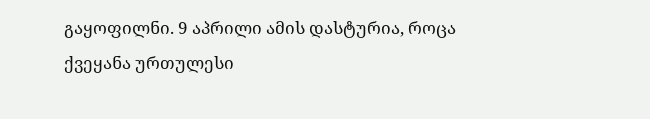გაყოფილნი. 9 აპრილი ამის დასტურია, როცა ქვეყანა ურთულესი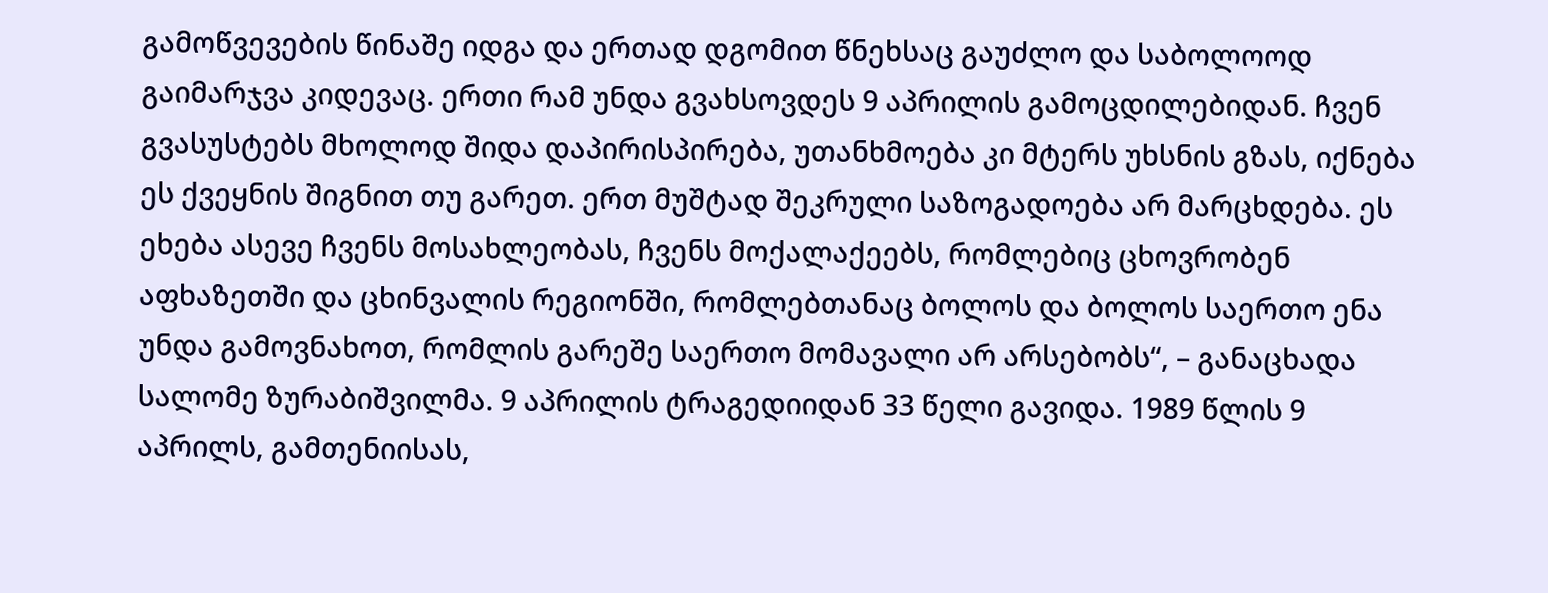გამოწვევების წინაშე იდგა და ერთად დგომით წნეხსაც გაუძლო და საბოლოოდ გაიმარჯვა კიდევაც. ერთი რამ უნდა გვახსოვდეს 9 აპრილის გამოცდილებიდან. ჩვენ გვასუსტებს მხოლოდ შიდა დაპირისპირება, უთანხმოება კი მტერს უხსნის გზას, იქნება ეს ქვეყნის შიგნით თუ გარეთ. ერთ მუშტად შეკრული საზოგადოება არ მარცხდება. ეს ეხება ასევე ჩვენს მოსახლეობას, ჩვენს მოქალაქეებს, რომლებიც ცხოვრობენ აფხაზეთში და ცხინვალის რეგიონში, რომლებთანაც ბოლოს და ბოლოს საერთო ენა უნდა გამოვნახოთ, რომლის გარეშე საერთო მომავალი არ არსებობს“, – განაცხადა სალომე ზურაბიშვილმა. 9 აპრილის ტრაგედიიდან 33 წელი გავიდა. 1989 წლის 9 აპრილს, გამთენიისას,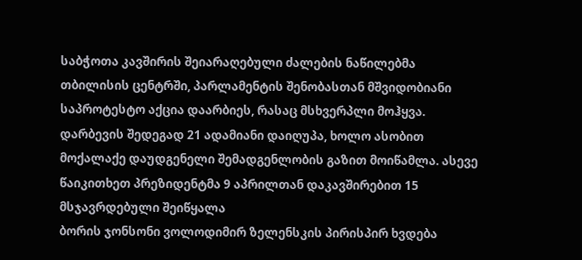საბჭოთა კავშირის შეიარაღებული ძალების ნაწილებმა თბილისის ცენტრში, პარლამენტის შენობასთან მშვიდობიანი საპროტესტო აქცია დაარბიეს, რასაც მსხვერპლი მოჰყვა. დარბევის შედეგად 21 ადამიანი დაიღუპა, ხოლო ასობით მოქალაქე დაუდგენელი შემადგენლობის გაზით მოიწამლა. ასევე წაიკითხეთ პრეზიდენტმა 9 აპრილთან დაკავშირებით 15 მსჯავრდებული შეიწყალა
ბორის ჯონსონი ვოლოდიმირ ზელენსკის პირისპირ ხვდება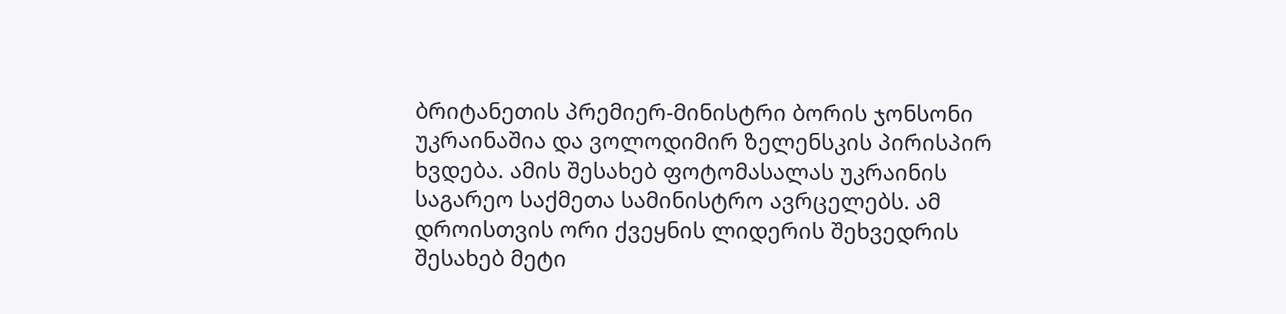ბრიტანეთის პრემიერ-მინისტრი ბორის ჯონსონი უკრაინაშია და ვოლოდიმირ ზელენსკის პირისპირ ხვდება. ამის შესახებ ფოტომასალას უკრაინის საგარეო საქმეთა სამინისტრო ავრცელებს. ამ დროისთვის ორი ქვეყნის ლიდერის შეხვედრის შესახებ მეტი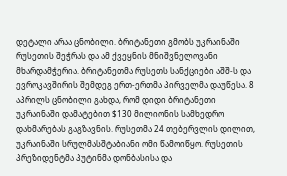დეტალი არაა ცნობილი. ბრიტანეთი გმობს უკრაინაში რუსეთის შეჭრას და ამ ქვეყნის მნიშვნელოვანი მხარდამჭერია. ბრიტანეთმა რუსეთს სანქციები აშშ-ს და ევროკავშირის შემდეგ ერთ-ერთმა პირველმა დაუწესა. 8 აპრილს ცნობილი გახდა, რომ დიდი ბრიტანეთი უკრაინაში დამატებით $130 მილიონის სამხედრო დახმარებას გაგზავნის. რუსეთმა 24 თებერვლის დილით, უკრაინაში სრულმასშტაბიანი ომი წამოიწყო. რუსეთის პრეზიდენტმა პუტინმა დონბასისა და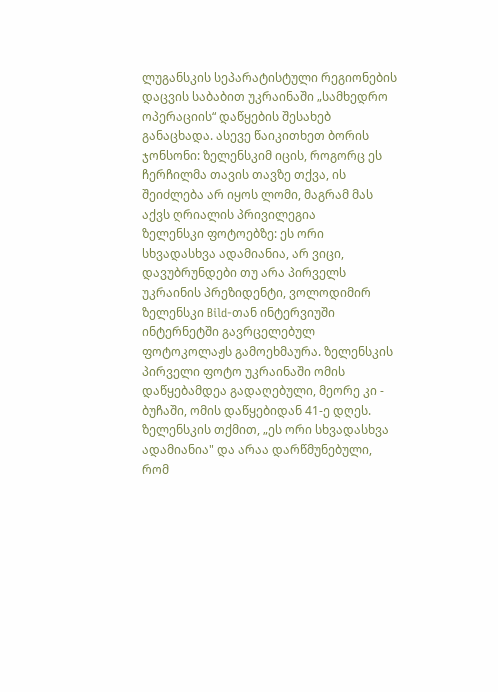ლუგანსკის სეპარატისტული რეგიონების დაცვის საბაბით უკრაინაში „სამხედრო ოპერაციის“ დაწყების შესახებ განაცხადა. ასევე წაიკითხეთ ბორის ჯონსონი: ზელენსკიმ იცის, როგორც ეს ჩერჩილმა თავის თავზე თქვა, ის შეიძლება არ იყოს ლომი, მაგრამ მას აქვს ღრიალის პრივილეგია
ზელენსკი ფოტოებზე: ეს ორი სხვადასხვა ადამიანია, არ ვიცი, დავუბრუნდები თუ არა პირველს
უკრაინის პრეზიდენტი, ვოლოდიმირ ზელენსკი Bild-თან ინტერვიუში ინტერნეტში გავრცელებულ ფოტოკოლაჟს გამოეხმაურა. ზელენსკის პირველი ფოტო უკრაინაში ომის დაწყებამდეა გადაღებული, მეორე კი - ბუჩაში, ომის დაწყებიდან 41-ე დღეს. ზელენსკის თქმით, „ეს ორი სხვადასხვა ადამიანია" და არაა დარწმუნებული, რომ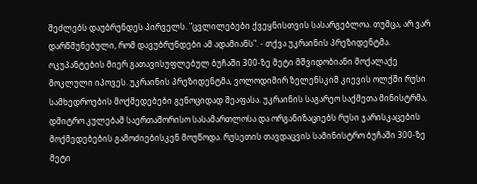შეძლებს დაუბრუნდეს პირველს. "ცვლილებები ქვეყნისთვის სასარგებლოა. თუმცა, არ ვარ დარწმუნებული, რომ დავუბრუნდები ამ ადამიანს". - თქვა უკრაინის პრეზიდენტმა. ოკუპანტების მიერ გათავისუფლებულ ბუჩაში 300-ზე მეტი მშვიდობიანი მოქალაქე მოკლული იპოვეს. უკრაინის პრეზიდენტმა, ვოლოდიმირ ზელენსკიმ კიევის ოლქში რუსი სამხედროების მოქმედებები გენოციდად შეაფასა. უკრაინის საგარეო საქმეთა მინისტრმა, დმიტრო კულებამ საერთაშორისო სასამართლოსა და ორგანიზაციებს რუსი ჯარისკაცების მოქმედებების გამოძიებისკენ მოუწოდა. რუსეთის თავდაცვის სამინისტრო ბუჩაში 300-ზე მეტი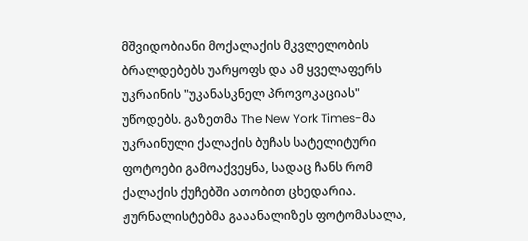მშვიდობიანი მოქალაქის მკვლელობის ბრალდებებს უარყოფს და ამ ყველაფერს უკრაინის "უკანასკნელ პროვოკაციას" უწოდებს. გაზეთმა The New York Times-მა უკრაინული ქალაქის ბუჩას სატელიტური ფოტოები გამოაქვეყნა, სადაც ჩანს რომ ქალაქის ქუჩებში ათობით ცხედარია. ჟურნალისტებმა გააანალიზეს ფოტომასალა,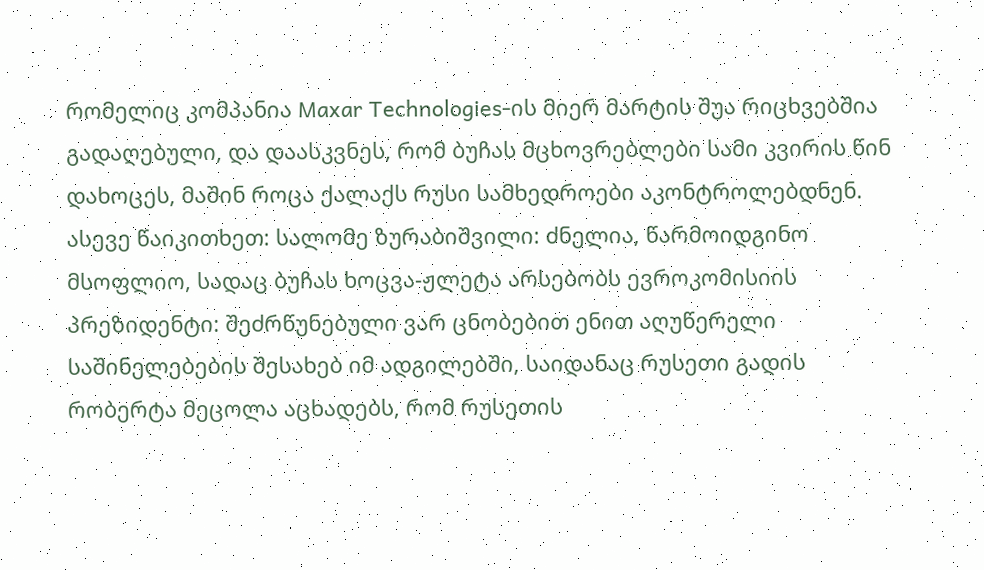რომელიც კომპანია Maxar Technologies-ის მიერ მარტის შუა რიცხვებშია გადაღებული, და დაასკვნეს, რომ ბუჩას მცხოვრებლები სამი კვირის წინ დახოცეს, მაშინ როცა ქალაქს რუსი სამხედროები აკონტროლებდნენ. ასევე წაიკითხეთ: სალომე ზურაბიშვილი: ძნელია, წარმოიდგინო მსოფლიო, სადაც ბუჩას ხოცვა-ჟლეტა არსებობს ევროკომისიის პრეზიდენტი: შეძრწუნებული ვარ ცნობებით ენით აღუწერელი საშინელებების შესახებ იმ ადგილებში, საიდანაც რუსეთი გადის რობერტა მეცოლა აცხადებს, რომ რუსეთის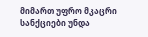მიმართ უფრო მკაცრი სანქციები უნდა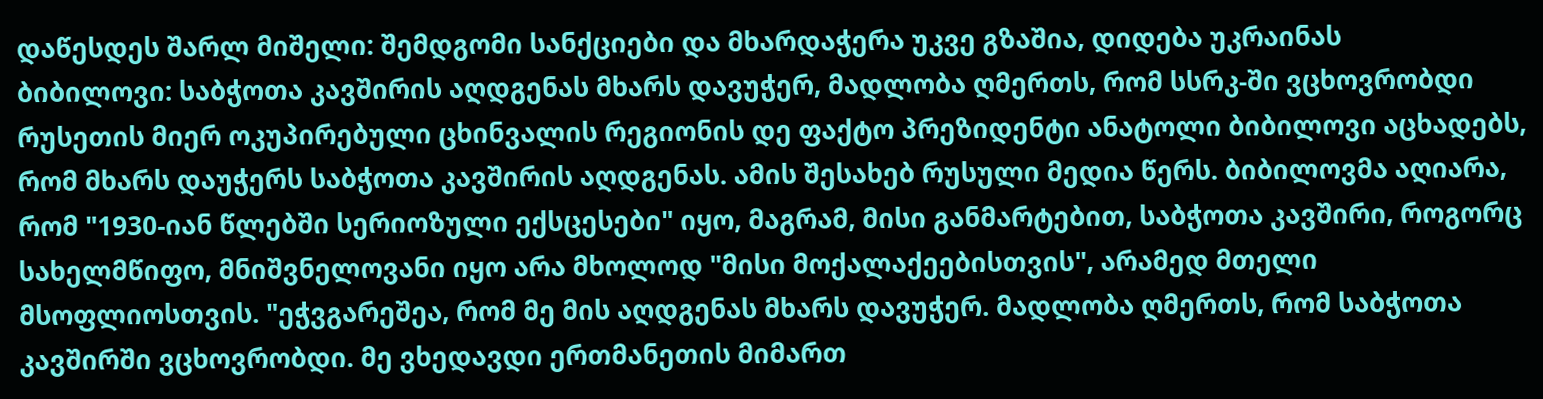დაწესდეს შარლ მიშელი: შემდგომი სანქციები და მხარდაჭერა უკვე გზაშია, დიდება უკრაინას
ბიბილოვი: საბჭოთა კავშირის აღდგენას მხარს დავუჭერ, მადლობა ღმერთს, რომ სსრკ-ში ვცხოვრობდი
რუსეთის მიერ ოკუპირებული ცხინვალის რეგიონის დე ფაქტო პრეზიდენტი ანატოლი ბიბილოვი აცხადებს, რომ მხარს დაუჭერს საბჭოთა კავშირის აღდგენას. ამის შესახებ რუსული მედია წერს. ბიბილოვმა აღიარა, რომ "1930-იან წლებში სერიოზული ექსცესები" იყო, მაგრამ, მისი განმარტებით, საბჭოთა კავშირი, როგორც სახელმწიფო, მნიშვნელოვანი იყო არა მხოლოდ "მისი მოქალაქეებისთვის", არამედ მთელი მსოფლიოსთვის. "ეჭვგარეშეა, რომ მე მის აღდგენას მხარს დავუჭერ. მადლობა ღმერთს, რომ საბჭოთა კავშირში ვცხოვრობდი. მე ვხედავდი ერთმანეთის მიმართ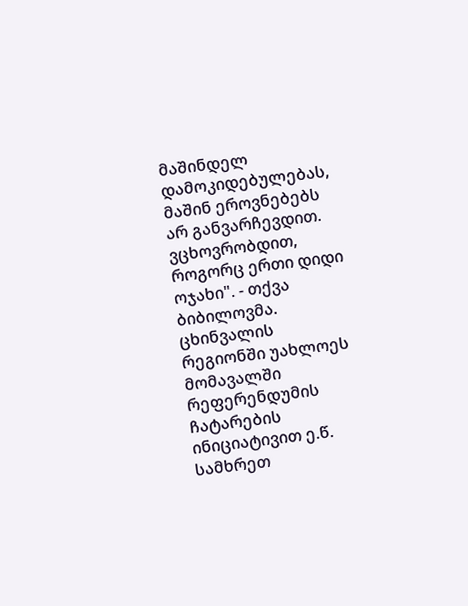მაშინდელ დამოკიდებულებას, მაშინ ეროვნებებს არ განვარჩევდით. ვცხოვრობდით, როგორც ერთი დიდი ოჯახი". - თქვა ბიბილოვმა. ცხინვალის რეგიონში უახლოეს მომავალში რეფერენდუმის ჩატარების ინიციატივით ე.წ. სამხრეთ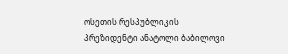ოსეთის რესპუბლიკის პრეზიდენტი ანატოლი ბაბილოვი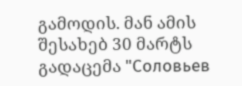გამოდის. მან ამის შესახებ 30 მარტს გადაცემა "Соловьев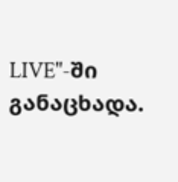LIVE"-ში განაცხადა.